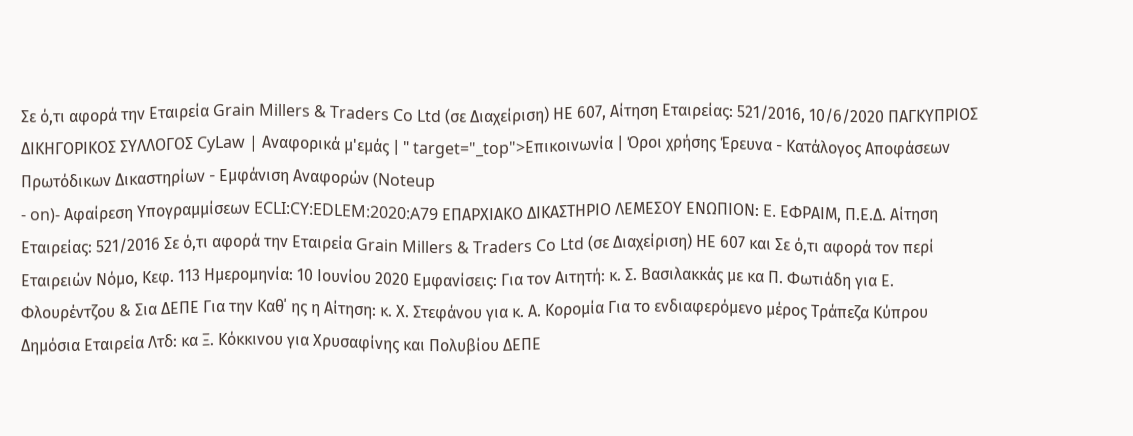Σε ό,τι αφορά την Εταιρεία Grain Millers & Traders Co Ltd (σε Διαχείριση) ΗΕ 607, Αίτηση Εταιρείας: 521/2016, 10/6/2020 ΠΑΓΚΥΠΡΙΟΣ ΔΙΚΗΓΟΡΙΚΟΣ ΣΥΛΛΟΓΟΣ CyLaw | Αναφορικά μ'εμάς | " target="_top">Επικοινωνία | Όροι χρήσης Έρευνα - Κατάλογος Αποφάσεων Πρωτόδικων Δικαστηρίων - Εμφάνιση Αναφορών (Noteup
- on)- Αφαίρεση Υπογραμμίσεων ECLI:CY:EDLEM:2020:A79 ΕΠΑΡΧΙΑΚΟ ΔΙΚΑΣΤΗΡΙΟ ΛΕΜΕΣΟΥ ΕΝΩΠΙΟΝ: E. ΕΦΡΑΙΜ, Π.Ε.Δ. Αίτηση Εταιρείας: 521/2016 Σε ό,τι αφορά την Εταιρεία Grain Millers & Traders Co Ltd (σε Διαχείριση) ΗΕ 607 και Σε ό,τι αφορά τον περί Εταιρειών Νόμο, Κεφ. 113 Ημερομηνία: 10 Ιουνίου 2020 Εμφανίσεις: Για τον Αιτητή: κ. Σ. Βασιλακκάς με κα Π. Φωτιάδη για Ε. Φλουρέντζου & Σια ΔΕΠΕ Για την Καθ΄ ης η Αίτηση: κ. Χ. Στεφάνου για κ. Α. Κορομία Για το ενδιαφερόμενο μέρος Τράπεζα Κύπρου Δημόσια Εταιρεία Λτδ: κα Ξ. Κόκκινου για Χρυσαφίνης και Πολυβίου ΔΕΠΕ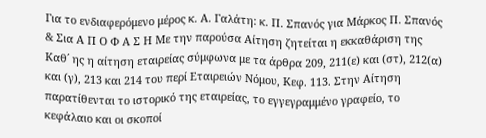Για το ενδιαφερόμενο μέρος κ. Α. Γαλάτη: κ. Π. Σπανός για Μάρκος Π. Σπανός & Σια Α Π Ο Φ Α Σ Η Με την παρούσα Αίτηση ζητείται η εκκαθάριση της Καθ΄ ης η αίτηση εταιρείας σύμφωνα με τα άρθρα 209, 211(ε) και (στ), 212(α) και (γ), 213 και 214 του περί Εταιρειών Νόμου, Κεφ. 113. Στην Αίτηση παρατίθενται το ιστορικό της εταιρείας, το εγγεγραμμένο γραφείο, το κεφάλαιο και οι σκοποί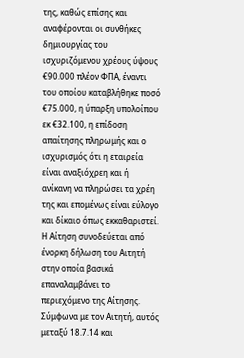της, καθώς επίσης και αναφέρονται οι συνθήκες δημιουργίας του ισχυριζόμενου χρέους ύψους €90.000 πλέον ΦΠΑ, έναντι του οποίου καταβλήθηκε ποσό €75.000, η ύπαρξη υπολοίπου εκ €32.100, η επίδοση απαίτησης πληρωμής και ο ισχυρισμός ότι η εταιρεία είναι αναξιόχρεη και ή ανίκανη να πληρώσει τα χρέη της και επομένως είναι εύλογο και δίκαιο όπως εκκαθαριστεί. Η Αίτηση συνοδεύεται από ένορκη δήλωση του Αιτητή στην οποία βασικά επαναλαμβάνει το περιεχόμενο της Αίτησης. Σύμφωνα με τον Αιτητή, αυτός μεταξύ 18.7.14 και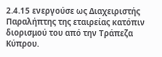2.4.15 ενεργούσε ως Διαχειριστής Παραλήπτης της εταιρείας κατόπιν διορισμού του από την Τράπεζα Κύπρου.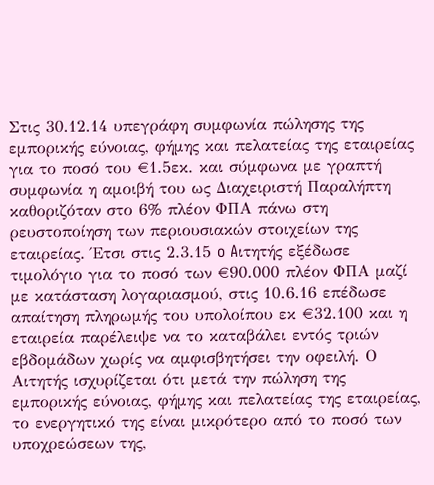Στις 30.12.14 υπεγράφη συμφωνία πώλησης της εμπορικής εύνοιας, φήμης και πελατείας της εταιρείας για το ποσό του €1.5εκ. και σύμφωνα με γραπτή συμφωνία η αμοιβή του ως Διαχειριστή Παραλήπτη καθοριζόταν στο 6% πλέον ΦΠΑ πάνω στη ρευστοποίηση των περιουσιακών στοιχείων της εταιρείας. Έτσι στις 2.3.15 o Aιτητής εξέδωσε τιμολόγιο για το ποσό των €90.000 πλέον ΦΠΑ μαζί με κατάσταση λογαριασμού, στις 10.6.16 επέδωσε απαίτηση πληρωμής του υπολοίπου εκ €32.100 και η εταιρεία παρέλειψε να το καταβάλει εντός τριών εβδομάδων χωρίς να αμφισβητήσει την οφειλή. Ο Αιτητής ισχυρίζεται ότι μετά την πώληση της εμπορικής εύνοιας, φήμης και πελατείας της εταιρείας, το ενεργητικό της είναι μικρότερο από το ποσό των υποχρεώσεων της,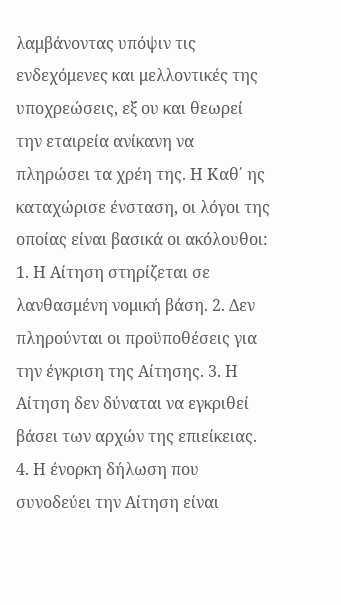λαμβάνοντας υπόψιν τις ενδεχόμενες και μελλοντικές της υποχρεώσεις, εξ ου και θεωρεί την εταιρεία ανίκανη να πληρώσει τα χρέη της. Η Καθ΄ ης καταχώρισε ένσταση, οι λόγοι της οποίας είναι βασικά οι ακόλουθοι: 1. Η Αίτηση στηρίζεται σε λανθασμένη νομική βάση. 2. Δεν πληρούνται οι προϋποθέσεις για την έγκριση της Αίτησης. 3. Η Αίτηση δεν δύναται να εγκριθεί βάσει των αρχών της επιείκειας. 4. Η ένορκη δήλωση που συνοδεύει την Αίτηση είναι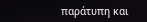παράτυπη και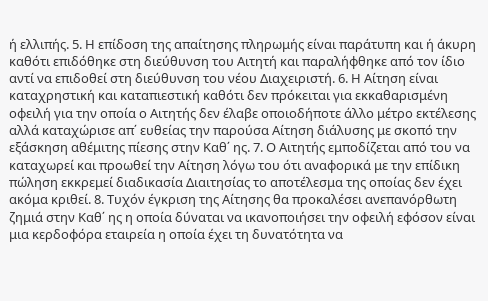ή ελλιπής. 5. Η επίδοση της απαίτησης πληρωμής είναι παράτυπη και ή άκυρη καθότι επιδόθηκε στη διεύθυνση του Αιτητή και παραλήφθηκε από τον ίδιο αντί να επιδοθεί στη διεύθυνση του νέου Διαχειριστή. 6. Η Αίτηση είναι καταχρηστική και καταπιεστική καθότι δεν πρόκειται για εκκαθαρισμένη οφειλή για την οποία ο Αιτητής δεν έλαβε οποιοδήποτε άλλο μέτρο εκτέλεσης αλλά καταχώρισε απ΄ ευθείας την παρούσα Αίτηση διάλυσης με σκοπό την εξάσκηση αθέμιτης πίεσης στην Καθ΄ ης. 7. Ο Αιτητής εμποδίζεται από του να καταχωρεί και προωθεί την Αίτηση λόγω του ότι αναφορικά με την επίδικη πώληση εκκρεμεί διαδικασία Διαιτησίας το αποτέλεσμα της οποίας δεν έχει ακόμα κριθεί. 8. Τυχόν έγκριση της Αίτησης θα προκαλέσει ανεπανόρθωτη ζημιά στην Καθ΄ ης η οποία δύναται να ικανοποιήσει την οφειλή εφόσον είναι μια κερδοφόρα εταιρεία η οποία έχει τη δυνατότητα να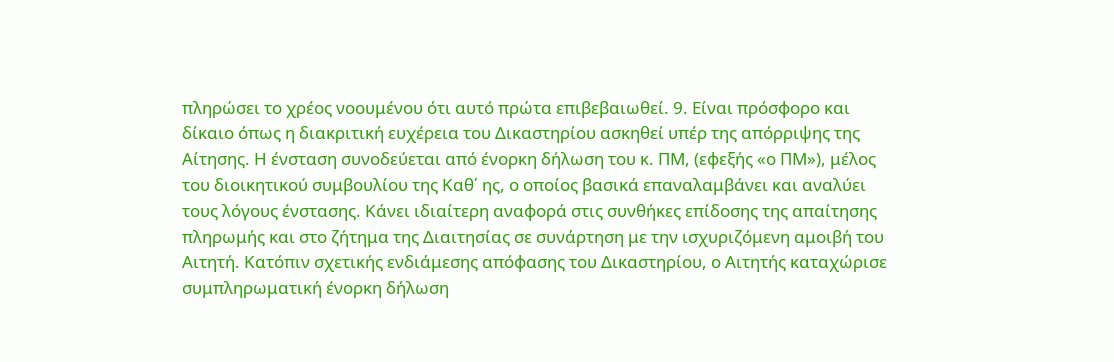πληρώσει το χρέος νοουμένου ότι αυτό πρώτα επιβεβαιωθεί. 9. Είναι πρόσφορο και δίκαιο όπως η διακριτική ευχέρεια του Δικαστηρίου ασκηθεί υπέρ της απόρριψης της Αίτησης. Η ένσταση συνοδεύεται από ένορκη δήλωση του κ. ΠΜ, (εφεξής «ο ΠΜ»), μέλος του διοικητικού συμβουλίου της Καθ΄ ης, ο οποίος βασικά επαναλαμβάνει και αναλύει τους λόγους ένστασης. Κάνει ιδιαίτερη αναφορά στις συνθήκες επίδοσης της απαίτησης πληρωμής και στο ζήτημα της Διαιτησίας σε συνάρτηση με την ισχυριζόμενη αμοιβή του Αιτητή. Κατόπιν σχετικής ενδιάμεσης απόφασης του Δικαστηρίου, ο Αιτητής καταχώρισε συμπληρωματική ένορκη δήλωση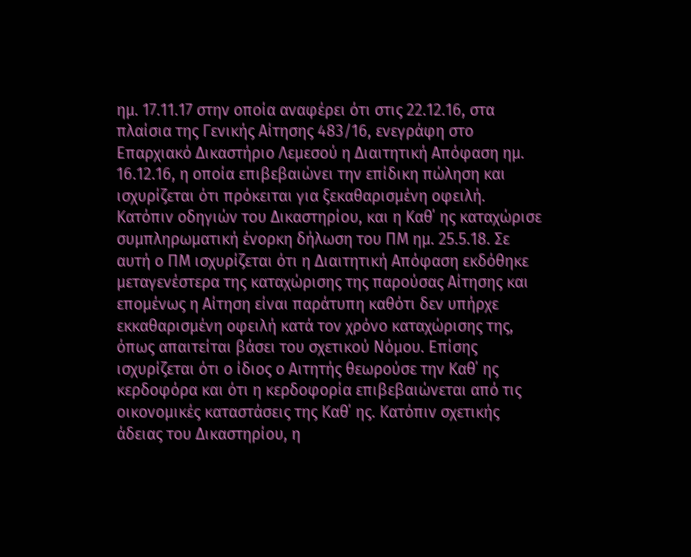ημ. 17.11.17 στην οποία αναφέρει ότι στις 22.12.16, στα πλαίσια της Γενικής Αίτησης 483/16, ενεγράφη στο Επαρχιακό Δικαστήριο Λεμεσού η Διαιτητική Απόφαση ημ. 16.12.16, η οποία επιβεβαιώνει την επίδικη πώληση και ισχυρίζεται ότι πρόκειται για ξεκαθαρισμένη οφειλή. Κατόπιν οδηγιών του Δικαστηρίου, και η Καθ΄ ης καταχώρισε συμπληρωματική ένορκη δήλωση του ΠΜ ημ. 25.5.18. Σε αυτή ο ΠΜ ισχυρίζεται ότι η Διαιτητική Απόφαση εκδόθηκε μεταγενέστερα της καταχώρισης της παρούσας Αίτησης και επομένως η Αίτηση είναι παράτυπη καθότι δεν υπήρχε εκκαθαρισμένη οφειλή κατά τον χρόνο καταχώρισης της, όπως απαιτείται βάσει του σχετικού Νόμου. Επίσης ισχυρίζεται ότι ο ίδιος ο Αιτητής θεωρούσε την Καθ΄ ης κερδοφόρα και ότι η κερδοφορία επιβεβαιώνεται από τις οικονομικές καταστάσεις της Καθ΄ ης. Κατόπιν σχετικής άδειας του Δικαστηρίου, η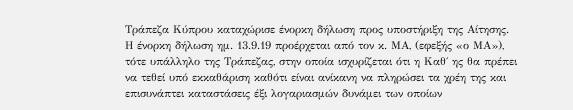Τράπεζα Κύπρου καταχώρισε ένορκη δήλωση προς υποστήριξη της Αίτησης. Η ένορκη δήλωση ημ. 13.9.19 προέρχεται από τον κ. ΜΑ, (εφεξής «ο ΜΑ»), τότε υπάλληλο της Τράπεζας, στην οποία ισχυρίζεται ότι η Καθ΄ ης θα πρέπει να τεθεί υπό εκκαθάριση καθότι είναι ανίκανη να πληρώσει τα χρέη της και επισυνάπτει καταστάσεις έξι λογαριασμών δυνάμει των οποίων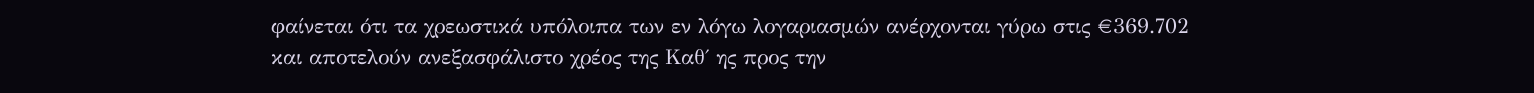φαίνεται ότι τα χρεωστικά υπόλοιπα των εν λόγω λογαριασμών ανέρχονται γύρω στις €369.702 και αποτελούν ανεξασφάλιστο χρέος της Καθ΄ ης προς την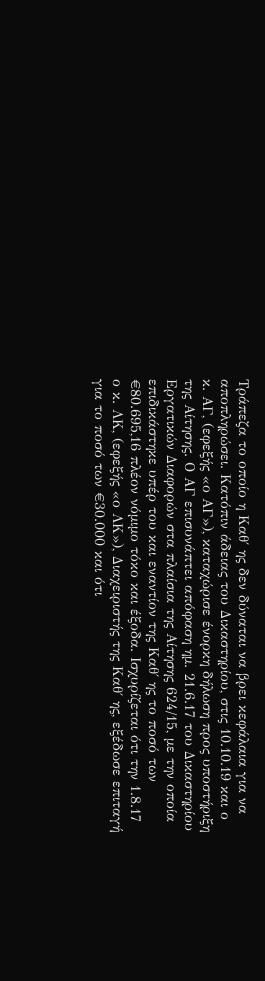Τράπεζα το οποίο η Καθ΄ ης δεν δύναται να βρει κεφάλαια για να αποπληρώσει. Κατόπιν άδειας του Δικαστηρίου, στις 10.10.19 και ο κ. ΑΓ, (εφεξής «ο ΑΓ»), καταχώρισε ένορκη δήλωση προς υποστήριξη της Αίτησης. Ο ΑΓ επισυνάπτει απόφαση ημ. 21.6.17 του Δικαστηρίου Εργατικών Διαφορών στα πλαίσια της Αίτησης 624/15, με την οποία επιδικάστηκε υπέρ του και εναντίον της Καθ΄ ης το ποσό των €80.695,16 πλέον νόμιμο τόκο και έξοδα. Ισχυρίζεται ότι την 1.8.17 ο κ. ΛΚ, (εφεξής «ο ΛΚ»), Διαχειριστής της Καθ΄ ης, εξέδωσε επιταγή για το ποσό των €30.000 και ότι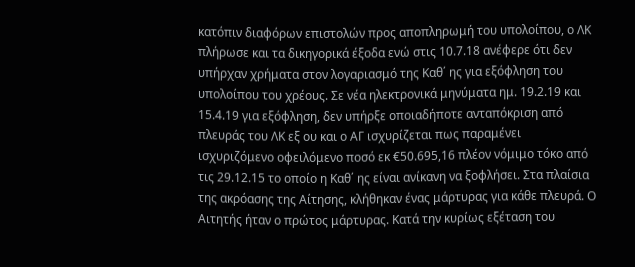κατόπιν διαφόρων επιστολών προς αποπληρωμή του υπολοίπου, ο ΛΚ πλήρωσε και τα δικηγορικά έξοδα ενώ στις 10.7.18 ανέφερε ότι δεν υπήρχαν χρήματα στον λογαριασμό της Καθ΄ ης για εξόφληση του υπολοίπου του χρέους. Σε νέα ηλεκτρονικά μηνύματα ημ. 19.2.19 και 15.4.19 για εξόφληση, δεν υπήρξε οποιαδήποτε ανταπόκριση από πλευράς του ΛΚ εξ ου και ο ΑΓ ισχυρίζεται πως παραμένει ισχυριζόμενο οφειλόμενο ποσό εκ €50.695,16 πλέον νόμιμο τόκο από τις 29.12.15 το οποίο η Καθ΄ ης είναι ανίκανη να ξοφλήσει. Στα πλαίσια της ακρόασης της Αίτησης, κλήθηκαν ένας μάρτυρας για κάθε πλευρά. Ο Αιτητής ήταν ο πρώτος μάρτυρας. Κατά την κυρίως εξέταση του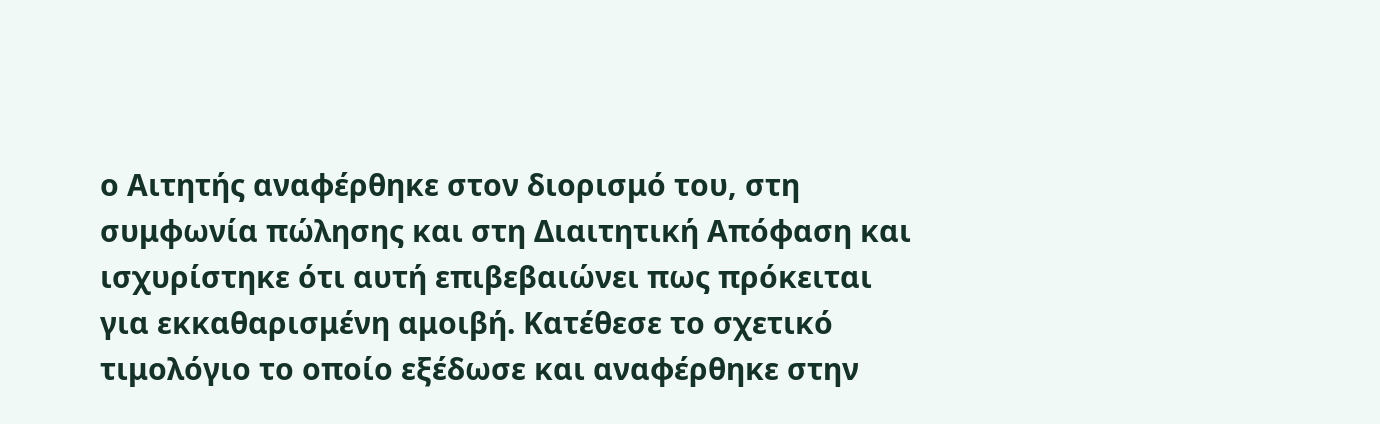ο Αιτητής αναφέρθηκε στον διορισμό του, στη συμφωνία πώλησης και στη Διαιτητική Απόφαση και ισχυρίστηκε ότι αυτή επιβεβαιώνει πως πρόκειται για εκκαθαρισμένη αμοιβή. Κατέθεσε το σχετικό τιμολόγιο το οποίο εξέδωσε και αναφέρθηκε στην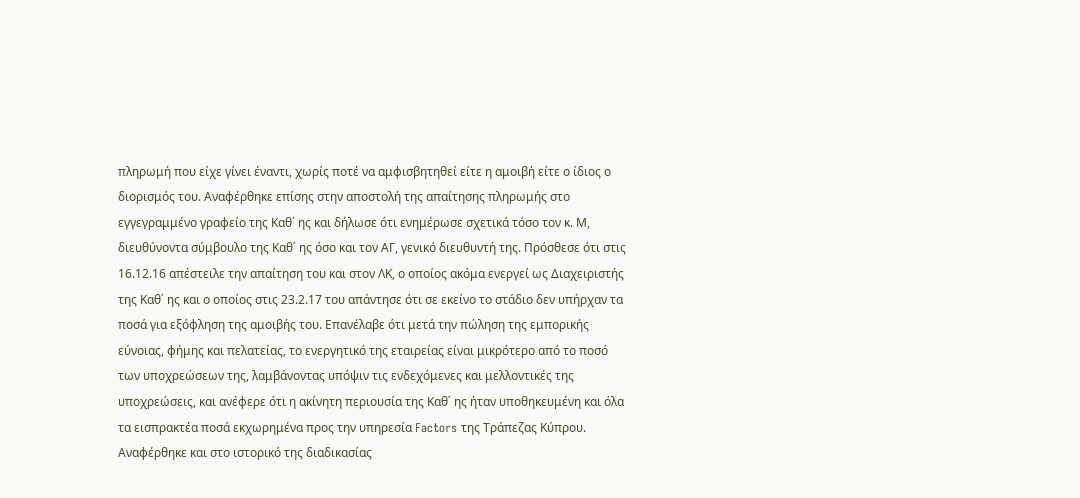πληρωμή που είχε γίνει έναντι, χωρίς ποτέ να αμφισβητηθεί είτε η αμοιβή είτε ο ίδιος ο διορισμός του. Αναφέρθηκε επίσης στην αποστολή της απαίτησης πληρωμής στο εγγεγραμμένο γραφείο της Καθ΄ ης και δήλωσε ότι ενημέρωσε σχετικά τόσο τον κ. Μ, διευθύνοντα σύμβουλο της Καθ΄ ης όσο και τον ΑΓ, γενικό διευθυντή της. Πρόσθεσε ότι στις 16.12.16 απέστειλε την απαίτηση του και στον ΛΚ, ο οποίος ακόμα ενεργεί ως Διαχειριστής της Καθ΄ ης και ο οποίος στις 23.2.17 του απάντησε ότι σε εκείνο το στάδιο δεν υπήρχαν τα ποσά για εξόφληση της αμοιβής του. Επανέλαβε ότι μετά την πώληση της εμπορικής εύνοιας, φήμης και πελατείας, το ενεργητικό της εταιρείας είναι μικρότερο από το ποσό των υποχρεώσεων της, λαμβάνοντας υπόψιν τις ενδεχόμενες και μελλοντικές της υποχρεώσεις, και ανέφερε ότι η ακίνητη περιουσία της Καθ΄ ης ήταν υποθηκευμένη και όλα τα εισπρακτέα ποσά εκχωρημένα προς την υπηρεσία Factors της Τράπεζας Κύπρου. Αναφέρθηκε και στο ιστορικό της διαδικασίας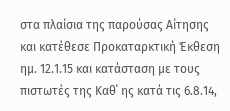στα πλαίσια της παρούσας Αίτησης και κατέθεσε Προκαταρκτική Έκθεση ημ. 12.1.15 και κατάσταση με τους πιστωτές της Καθ΄ ης κατά τις 6.8.14,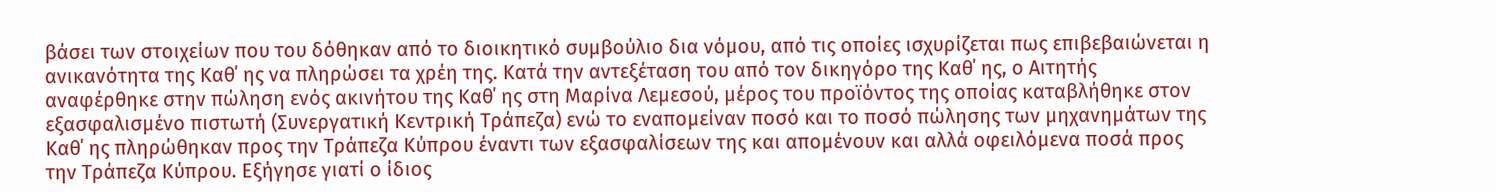βάσει των στοιχείων που του δόθηκαν από το διοικητικό συμβούλιο δια νόμου, από τις οποίες ισχυρίζεται πως επιβεβαιώνεται η ανικανότητα της Καθ΄ ης να πληρώσει τα χρέη της. Κατά την αντεξέταση του από τον δικηγόρο της Καθ΄ ης, ο Αιτητής αναφέρθηκε στην πώληση ενός ακινήτου της Καθ΄ ης στη Μαρίνα Λεμεσού, μέρος του προϊόντος της οποίας καταβλήθηκε στον εξασφαλισμένο πιστωτή (Συνεργατική Κεντρική Τράπεζα) ενώ το εναπομείναν ποσό και το ποσό πώλησης των μηχανημάτων της Καθ΄ ης πληρώθηκαν προς την Τράπεζα Κύπρου έναντι των εξασφαλίσεων της και απομένουν και αλλά οφειλόμενα ποσά προς την Τράπεζα Κύπρου. Εξήγησε γιατί ο ίδιος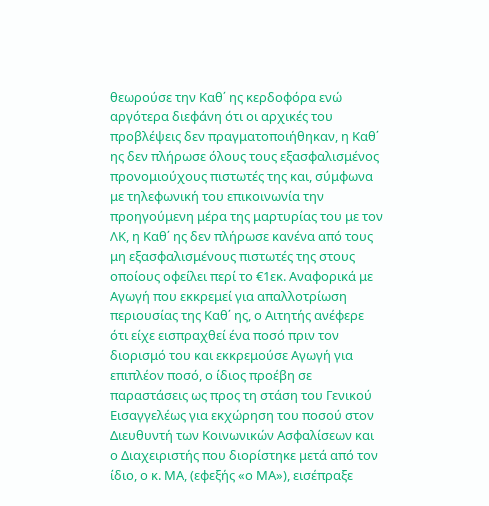θεωρούσε την Καθ΄ ης κερδοφόρα ενώ αργότερα διεφάνη ότι οι αρχικές του προβλέψεις δεν πραγματοποιήθηκαν, η Καθ΄ ης δεν πλήρωσε όλους τους εξασφαλισμένος προνομιούχους πιστωτές της και, σύμφωνα με τηλεφωνική του επικοινωνία την προηγούμενη μέρα της μαρτυρίας του με τον ΛΚ, η Καθ΄ ης δεν πλήρωσε κανένα από τους μη εξασφαλισμένους πιστωτές της στους οποίους οφείλει περί το €1εκ. Αναφορικά με Αγωγή που εκκρεμεί για απαλλοτρίωση περιουσίας της Καθ΄ ης, ο Αιτητής ανέφερε ότι είχε εισπραχθεί ένα ποσό πριν τον διορισμό του και εκκρεμούσε Αγωγή για επιπλέον ποσό, ο ίδιος προέβη σε παραστάσεις ως προς τη στάση του Γενικού Εισαγγελέως για εκχώρηση του ποσού στον Διευθυντή των Κοινωνικών Ασφαλίσεων και ο Διαχειριστής που διορίστηκε μετά από τον ίδιο, ο κ. ΜΑ, (εφεξής «ο ΜΑ»), εισέπραξε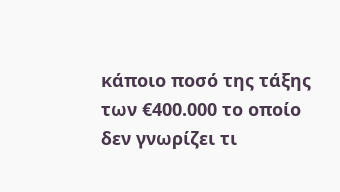κάποιο ποσό της τάξης των €400.000 το οποίο δεν γνωρίζει τι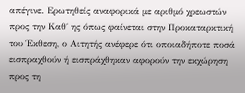απέγινε. Ερωτηθείς αναφορικά με αριθμό χρεωστών προς την Καθ΄ ης όπως φαίνεται στην Προκαταρκτική του Έκθεση, ο Αιτητής ανέφερε ότι οποιαδήποτε ποσά εισπραχθούν ή εισπράχθηκαν αφορούν την εκχώρηση προς τη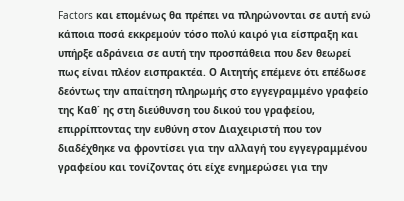Factors και επομένως θα πρέπει να πληρώνονται σε αυτή ενώ κάποια ποσά εκκρεμούν τόσο πολύ καιρό για είσπραξη και υπήρξε αδράνεια σε αυτή την προσπάθεια που δεν θεωρεί πως είναι πλέον εισπρακτέα. Ο Αιτητής επέμενε ότι επέδωσε δεόντως την απαίτηση πληρωμής στο εγγεγραμμένο γραφείο της Καθ΄ ης στη διεύθυνση του δικού του γραφείου, επιρρίπτοντας την ευθύνη στον Διαχειριστή που τον διαδέχθηκε να φροντίσει για την αλλαγή του εγγεγραμμένου γραφείου και τονίζοντας ότι είχε ενημερώσει για την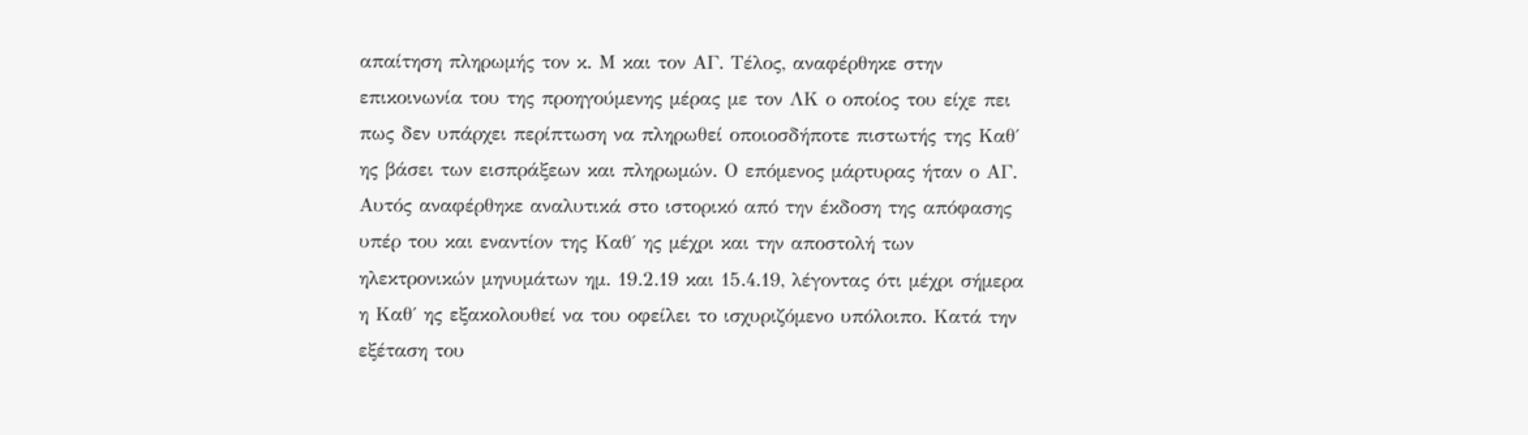απαίτηση πληρωμής τον κ. Μ και τον ΑΓ. Τέλος, αναφέρθηκε στην επικοινωνία του της προηγούμενης μέρας με τον ΛΚ ο οποίος του είχε πει πως δεν υπάρχει περίπτωση να πληρωθεί οποιοσδήποτε πιστωτής της Καθ΄ ης βάσει των εισπράξεων και πληρωμών. Ο επόμενος μάρτυρας ήταν ο ΑΓ. Αυτός αναφέρθηκε αναλυτικά στο ιστορικό από την έκδοση της απόφασης υπέρ του και εναντίον της Καθ΄ ης μέχρι και την αποστολή των ηλεκτρονικών μηνυμάτων ημ. 19.2.19 και 15.4.19, λέγοντας ότι μέχρι σήμερα η Καθ΄ ης εξακολουθεί να του οφείλει το ισχυριζόμενο υπόλοιπο. Κατά την εξέταση του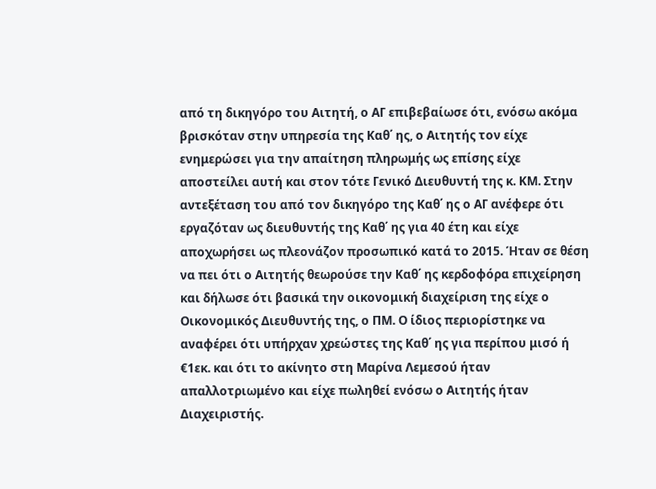από τη δικηγόρο του Αιτητή, ο ΑΓ επιβεβαίωσε ότι, ενόσω ακόμα βρισκόταν στην υπηρεσία της Καθ΄ ης, ο Αιτητής τον είχε ενημερώσει για την απαίτηση πληρωμής ως επίσης είχε αποστείλει αυτή και στον τότε Γενικό Διευθυντή της κ. ΚΜ. Στην αντεξέταση του από τον δικηγόρο της Καθ΄ ης ο ΑΓ ανέφερε ότι εργαζόταν ως διευθυντής της Καθ΄ ης για 40 έτη και είχε αποχωρήσει ως πλεονάζον προσωπικό κατά το 2015. Ήταν σε θέση να πει ότι ο Αιτητής θεωρούσε την Καθ΄ ης κερδοφόρα επιχείρηση και δήλωσε ότι βασικά την οικονομική διαχείριση της είχε ο Οικονομικός Διευθυντής της, ο ΠΜ. Ο ίδιος περιορίστηκε να αναφέρει ότι υπήρχαν χρεώστες της Καθ΄ ης για περίπου μισό ή €1εκ. και ότι το ακίνητο στη Μαρίνα Λεμεσού ήταν απαλλοτριωμένο και είχε πωληθεί ενόσω ο Αιτητής ήταν Διαχειριστής.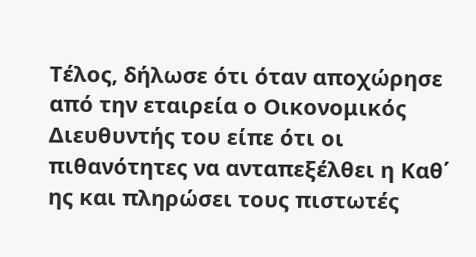Τέλος, δήλωσε ότι όταν αποχώρησε από την εταιρεία ο Οικονομικός Διευθυντής του είπε ότι οι πιθανότητες να ανταπεξέλθει η Καθ΄ ης και πληρώσει τους πιστωτές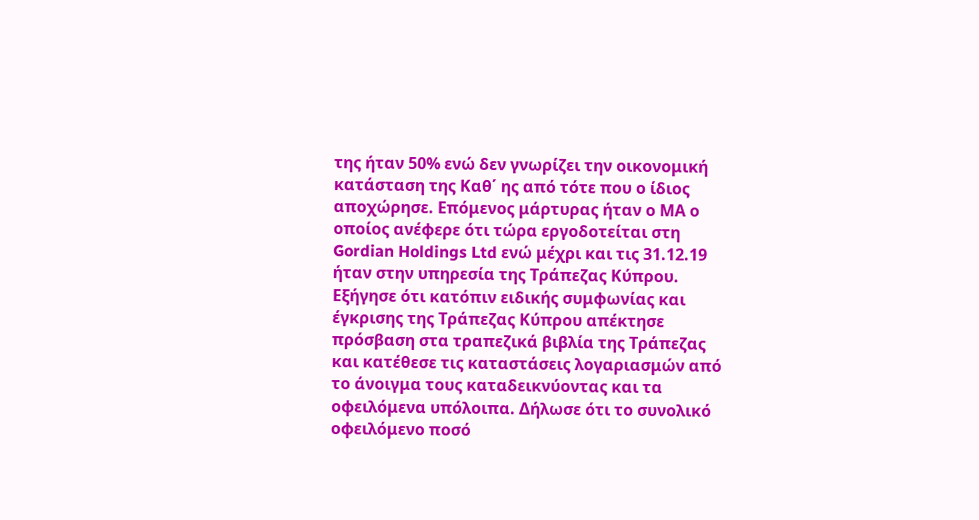της ήταν 50% ενώ δεν γνωρίζει την οικονομική κατάσταση της Καθ΄ ης από τότε που ο ίδιος αποχώρησε. Επόμενος μάρτυρας ήταν ο ΜΑ ο οποίος ανέφερε ότι τώρα εργοδοτείται στη Gordian Holdings Ltd ενώ μέχρι και τις 31.12.19 ήταν στην υπηρεσία της Τράπεζας Κύπρου. Εξήγησε ότι κατόπιν ειδικής συμφωνίας και έγκρισης της Τράπεζας Κύπρου απέκτησε πρόσβαση στα τραπεζικά βιβλία της Τράπεζας και κατέθεσε τις καταστάσεις λογαριασμών από το άνοιγμα τους καταδεικνύοντας και τα οφειλόμενα υπόλοιπα. Δήλωσε ότι το συνολικό οφειλόμενο ποσό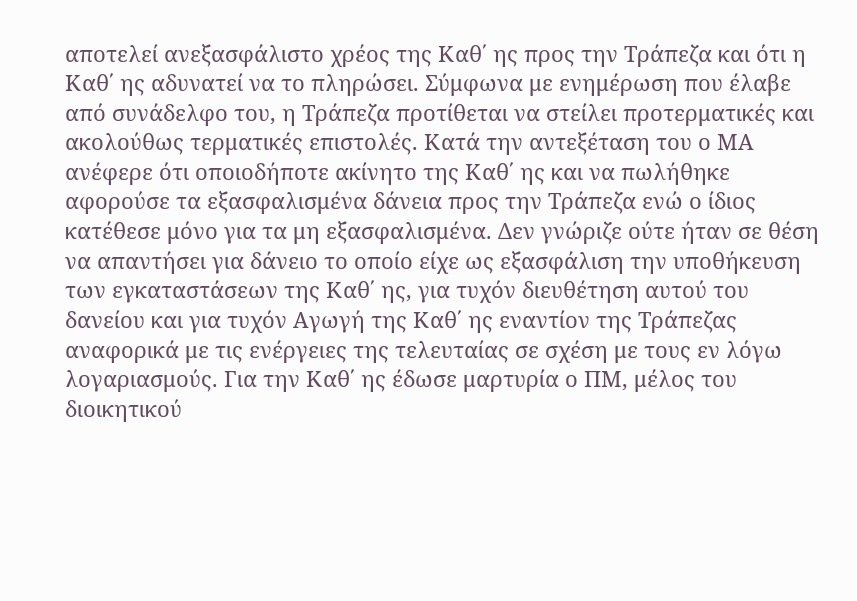αποτελεί ανεξασφάλιστο χρέος της Καθ΄ ης προς την Τράπεζα και ότι η Καθ΄ ης αδυνατεί να το πληρώσει. Σύμφωνα με ενημέρωση που έλαβε από συνάδελφο του, η Τράπεζα προτίθεται να στείλει προτερματικές και ακολούθως τερματικές επιστολές. Κατά την αντεξέταση του ο ΜΑ ανέφερε ότι οποιοδήποτε ακίνητο της Καθ΄ ης και να πωλήθηκε αφορούσε τα εξασφαλισμένα δάνεια προς την Τράπεζα ενώ ο ίδιος κατέθεσε μόνο για τα μη εξασφαλισμένα. Δεν γνώριζε ούτε ήταν σε θέση να απαντήσει για δάνειο το οποίο είχε ως εξασφάλιση την υποθήκευση των εγκαταστάσεων της Καθ΄ ης, για τυχόν διευθέτηση αυτού του δανείου και για τυχόν Αγωγή της Καθ΄ ης εναντίον της Τράπεζας αναφορικά με τις ενέργειες της τελευταίας σε σχέση με τους εν λόγω λογαριασμούς. Για την Καθ΄ ης έδωσε μαρτυρία ο ΠΜ, μέλος του διοικητικού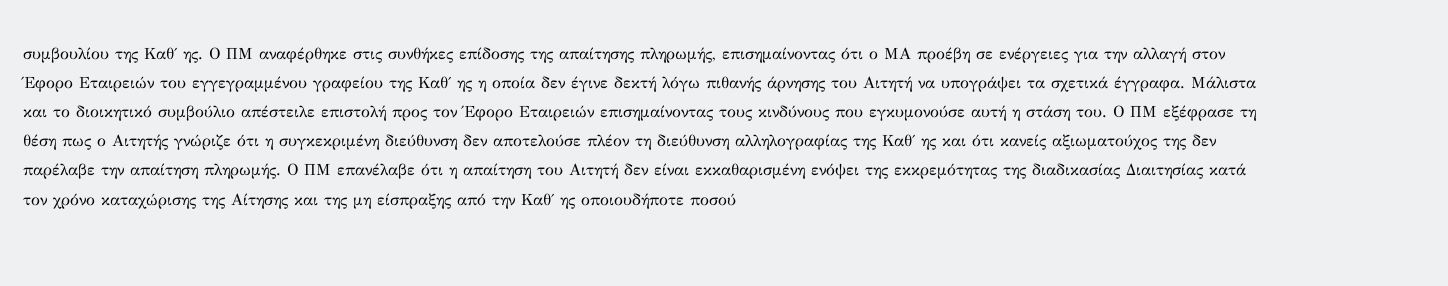συμβουλίου της Καθ΄ ης. Ο ΠΜ αναφέρθηκε στις συνθήκες επίδοσης της απαίτησης πληρωμής, επισημαίνοντας ότι ο ΜΑ προέβη σε ενέργειες για την αλλαγή στον Έφορο Εταιρειών του εγγεγραμμένου γραφείου της Καθ΄ ης η οποία δεν έγινε δεκτή λόγω πιθανής άρνησης του Αιτητή να υπογράψει τα σχετικά έγγραφα. Μάλιστα και το διοικητικό συμβούλιο απέστειλε επιστολή προς τον Έφορο Εταιρειών επισημαίνοντας τους κινδύνους που εγκυμονούσε αυτή η στάση του. Ο ΠΜ εξέφρασε τη θέση πως ο Αιτητής γνώριζε ότι η συγκεκριμένη διεύθυνση δεν αποτελούσε πλέον τη διεύθυνση αλληλογραφίας της Καθ΄ ης και ότι κανείς αξιωματούχος της δεν παρέλαβε την απαίτηση πληρωμής. Ο ΠΜ επανέλαβε ότι η απαίτηση του Αιτητή δεν είναι εκκαθαρισμένη ενόψει της εκκρεμότητας της διαδικασίας Διαιτησίας κατά τον χρόνο καταχώρισης της Αίτησης και της μη είσπραξης από την Καθ΄ ης οποιουδήποτε ποσού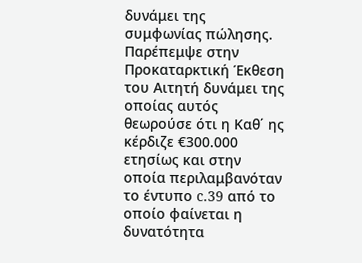δυνάμει της συμφωνίας πώλησης. Παρέπεμψε στην Προκαταρκτική Έκθεση του Αιτητή δυνάμει της οποίας αυτός θεωρούσε ότι η Καθ΄ ης κέρδιζε €300.000 ετησίως και στην οποία περιλαμβανόταν το έντυπο c.39 από το οποίο φαίνεται η δυνατότητα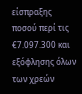είσπραξης ποσού περί τις €7.097.300 και εξόφλησης όλων των χρεών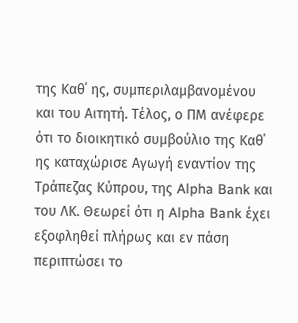της Καθ΄ ης, συμπεριλαμβανομένου και του Αιτητή. Τέλος, ο ΠΜ ανέφερε ότι το διοικητικό συμβούλιο της Καθ΄ ης καταχώρισε Αγωγή εναντίον της Τράπεζας Κύπρου, της Alpha Bank και του ΛΚ. Θεωρεί ότι η Alpha Bank έχει εξοφληθεί πλήρως και εν πάση περιπτώσει το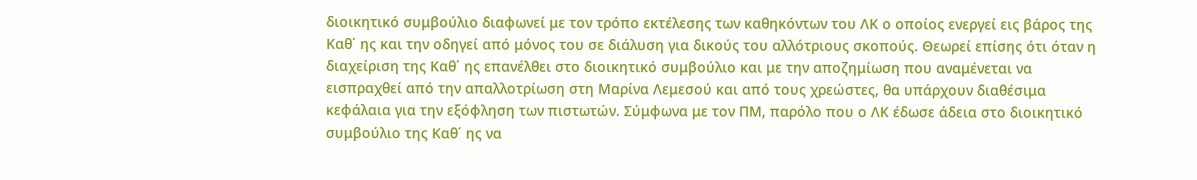διοικητικό συμβούλιο διαφωνεί με τον τρόπο εκτέλεσης των καθηκόντων του ΛΚ ο οποίος ενεργεί εις βάρος της Καθ΄ ης και την οδηγεί από μόνος του σε διάλυση για δικούς του αλλότριους σκοπούς. Θεωρεί επίσης ότι όταν η διαχείριση της Καθ΄ ης επανέλθει στο διοικητικό συμβούλιο και με την αποζημίωση που αναμένεται να εισπραχθεί από την απαλλοτρίωση στη Μαρίνα Λεμεσού και από τους χρεώστες, θα υπάρχουν διαθέσιμα κεφάλαια για την εξόφληση των πιστωτών. Σύμφωνα με τον ΠΜ, παρόλο που ο ΛΚ έδωσε άδεια στο διοικητικό συμβούλιο της Καθ΄ ης να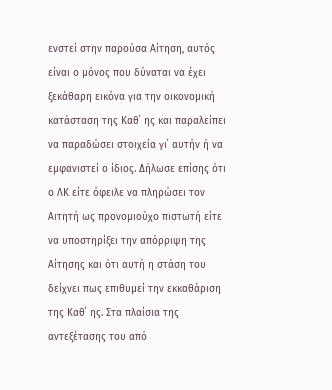ενστεί στην παρούσα Αίτηση, αυτός είναι ο μόνος που δύναται να έχει ξεκάθαρη εικόνα για την οικονομική κατάσταση της Καθ΄ ης και παραλείπει να παραδώσει στοιχεία γι΄ αυτήν ή να εμφανιστεί ο ίδιος. Δήλωσε επίσης ότι ο ΛΚ είτε όφειλε να πληρώσει τον Αιτητή ως προνομιούχο πιστωτή είτε να υποστηρίξει την απόρριψη της Αίτησης και ότι αυτή η στάση του δείχνει πως επιθυμεί την εκκαθάριση της Καθ΄ ης. Στα πλαίσια της αντεξέτασης του από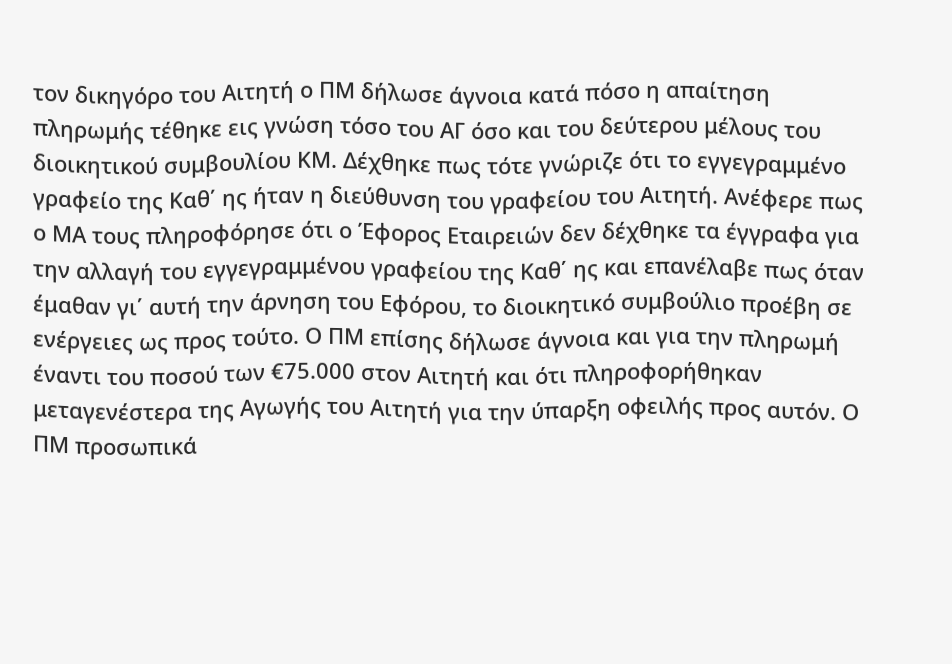τον δικηγόρο του Αιτητή ο ΠΜ δήλωσε άγνοια κατά πόσο η απαίτηση πληρωμής τέθηκε εις γνώση τόσο του ΑΓ όσο και του δεύτερου μέλους του διοικητικού συμβουλίου ΚΜ. Δέχθηκε πως τότε γνώριζε ότι το εγγεγραμμένο γραφείο της Καθ΄ ης ήταν η διεύθυνση του γραφείου του Αιτητή. Ανέφερε πως ο ΜΑ τους πληροφόρησε ότι ο Έφορος Εταιρειών δεν δέχθηκε τα έγγραφα για την αλλαγή του εγγεγραμμένου γραφείου της Καθ΄ ης και επανέλαβε πως όταν έμαθαν γι΄ αυτή την άρνηση του Εφόρου, το διοικητικό συμβούλιο προέβη σε ενέργειες ως προς τούτο. Ο ΠΜ επίσης δήλωσε άγνοια και για την πληρωμή έναντι του ποσού των €75.000 στον Αιτητή και ότι πληροφορήθηκαν μεταγενέστερα της Αγωγής του Αιτητή για την ύπαρξη οφειλής προς αυτόν. Ο ΠΜ προσωπικά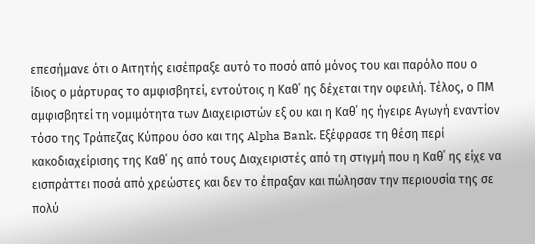επεσήμανε ότι ο Αιτητής εισέπραξε αυτό το ποσό από μόνος του και παρόλο που ο ίδιος ο μάρτυρας το αμφισβητεί, εντούτοις η Καθ΄ ης δέχεται την οφειλή. Τέλος, ο ΠΜ αμφισβητεί τη νομιμότητα των Διαχειριστών εξ ου και η Καθ΄ ης ήγειρε Αγωγή εναντίον τόσο της Τράπεζας Κύπρου όσο και της Alpha Bank. Εξέφρασε τη θέση περί κακοδιαχείρισης της Καθ΄ ης από τους Διαχειριστές από τη στιγμή που η Καθ΄ ης είχε να εισπράττει ποσά από χρεώστες και δεν το έπραξαν και πώλησαν την περιουσία της σε πολύ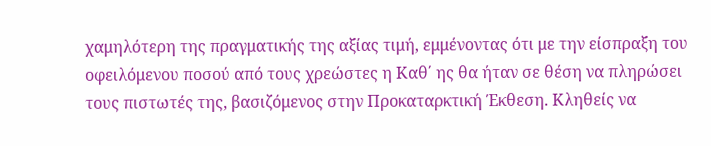χαμηλότερη της πραγματικής της αξίας τιμή, εμμένοντας ότι με την είσπραξη του οφειλόμενου ποσού από τους χρεώστες η Καθ΄ ης θα ήταν σε θέση να πληρώσει τους πιστωτές της, βασιζόμενος στην Προκαταρκτική Έκθεση. Κληθείς να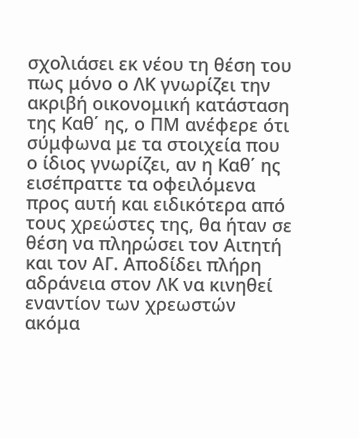σχολιάσει εκ νέου τη θέση του πως μόνο ο ΛΚ γνωρίζει την ακριβή οικονομική κατάσταση της Καθ΄ ης, ο ΠΜ ανέφερε ότι σύμφωνα με τα στοιχεία που ο ίδιος γνωρίζει, αν η Καθ΄ ης εισέπραττε τα οφειλόμενα προς αυτή και ειδικότερα από τους χρεώστες της, θα ήταν σε θέση να πληρώσει τον Αιτητή και τον ΑΓ. Αποδίδει πλήρη αδράνεια στον ΛΚ να κινηθεί εναντίον των χρεωστών ακόμα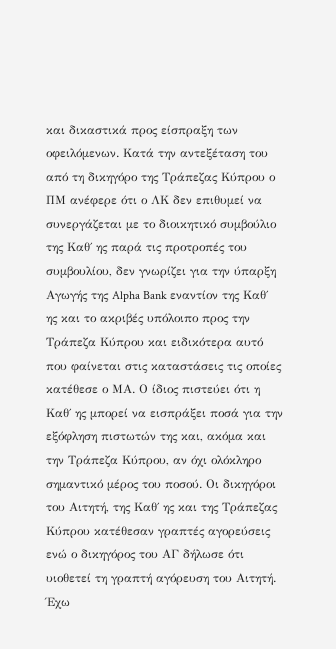και δικαστικά προς είσπραξη των οφειλόμενων. Κατά την αντεξέταση του από τη δικηγόρο της Τράπεζας Κύπρου ο ΠΜ ανέφερε ότι ο ΛΚ δεν επιθυμεί να συνεργάζεται με το διοικητικό συμβούλιο της Καθ΄ ης παρά τις προτροπές του συμβουλίου, δεν γνωρίζει για την ύπαρξη Αγωγής της Alpha Bank εναντίον της Καθ΄ ης και το ακριβές υπόλοιπο προς την Τράπεζα Κύπρου και ειδικότερα αυτό που φαίνεται στις καταστάσεις τις οποίες κατέθεσε ο ΜΑ. Ο ίδιος πιστεύει ότι η Καθ΄ ης μπορεί να εισπράξει ποσά για την εξόφληση πιστωτών της και, ακόμα και την Τράπεζα Κύπρου, αν όχι ολόκληρο σημαντικό μέρος του ποσού. Οι δικηγόροι του Αιτητή, της Καθ΄ ης και της Τράπεζας Κύπρου κατέθεσαν γραπτές αγορεύσεις ενώ ο δικηγόρος του ΑΓ δήλωσε ότι υιοθετεί τη γραπτή αγόρευση του Αιτητή. Έχω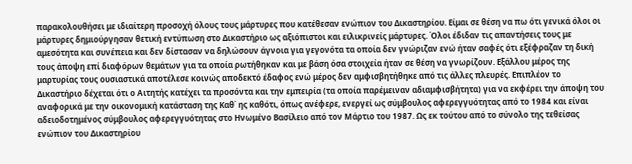παρακολουθήσει με ιδιαίτερη προσοχή όλους τους μάρτυρες που κατέθεσαν ενώπιον του Δικαστηρίου. Είμαι σε θέση να πω ότι γενικά όλοι οι μάρτυρες δημιούργησαν θετική εντύπωση στο Δικαστήριο ως αξιόπιστοι και ειλικρινείς μάρτυρες. Όλοι έδιδαν τις απαντήσεις τους με αμεσότητα και συνέπεια και δεν δίστασαν να δηλώσουν άγνοια για γεγονότα τα οποία δεν γνώριζαν ενώ ήταν σαφές ότι εξέφραζαν τη δική τους άποψη επί διαφόρων θεμάτων για τα οποία ρωτήθηκαν και με βάση όσα στοιχεία ήταν σε θέση να γνωρίζουν. Εξάλλου μέρος της μαρτυρίας τους ουσιαστικά αποτέλεσε κοινώς αποδεκτό έδαφος ενώ μέρος δεν αμφισβητήθηκε από τις άλλες πλευρές. Επιπλέον το Δικαστήριο δέχεται ότι ο Αιτητής κατέχει τα προσόντα και την εμπειρία (τα οποία παρέμειναν αδιαμφισβήτητα) για να εκφέρει την άποψη του αναφορικά με την οικονομική κατάσταση της Καθ΄ ης καθότι, όπως ανέφερε, ενεργεί ως σύμβουλος αφερεγγυότητας από το 1984 και είναι αδειοδοτημένος σύμβουλος αφερεγγυότητας στο Ηνωμένο Βασίλειο από τον Μάρτιο του 1987. Ως εκ τούτου από το σύνολο της τεθείσας ενώπιον του Δικαστηρίου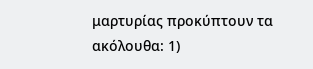μαρτυρίας προκύπτουν τα ακόλουθα: 1)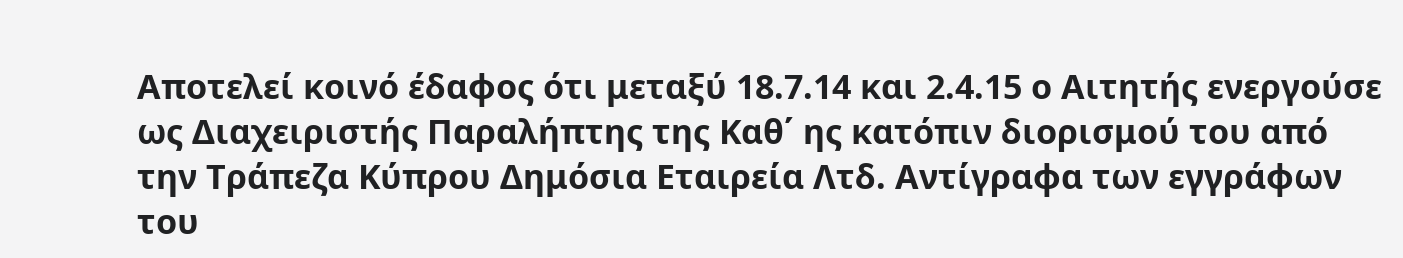Αποτελεί κοινό έδαφος ότι μεταξύ 18.7.14 και 2.4.15 ο Αιτητής ενεργούσε ως Διαχειριστής Παραλήπτης της Καθ΄ ης κατόπιν διορισμού του από την Τράπεζα Κύπρου Δημόσια Εταιρεία Λτδ. Αντίγραφα των εγγράφων του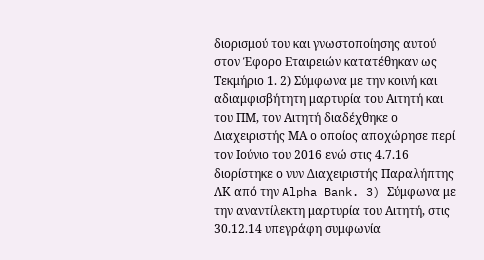διορισμού του και γνωστοποίησης αυτού στον Έφορο Εταιρειών κατατέθηκαν ως Τεκμήριο 1. 2) Σύμφωνα με την κοινή και αδιαμφισβήτητη μαρτυρία του Αιτητή και του ΠΜ, τον Αιτητή διαδέχθηκε ο Διαχειριστής ΜΑ ο οποίος αποχώρησε περί τον Ιούνιο του 2016 ενώ στις 4.7.16 διορίστηκε ο νυν Διαχειριστής Παραλήπτης ΛΚ από την Alpha Bank. 3) Σύμφωνα με την αναντίλεκτη μαρτυρία του Αιτητή, στις 30.12.14 υπεγράφη συμφωνία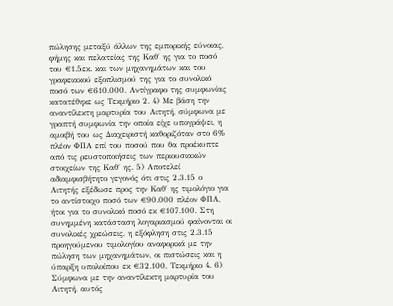πώλησης μεταξύ άλλων της εμπορικής εύνοιας, φήμης και πελατείας της Καθ΄ ης για το ποσό του €1.5εκ. και των μηχανημάτων και του γραφειακού εξοπλισμού της για το συνολικό ποσό των €610.000. Αντίγραφο της συμφωνίας κατατέθηκε ως Τεκμήριο 2. 4) Με βάση την αναντίλεκτη μαρτυρία του Αιτητή, σύμφωνα με γραπτή συμφωνία την οποία είχε υπογράψει, η αμοιβή του ως Διαχειριστή καθοριζόταν στο 6% πλέον ΦΠΑ επί του ποσού που θα προέκυπτε από τις ρευστοποιήσεις των περιουσιακών στοιχείων της Καθ΄ ης. 5) Αποτελεί αδιαμφισβήτητο γεγονός ότι στις 2.3.15 ο Αιτητής εξέδωσε προς την Καθ΄ ης τιμολόγιο για το αντίστοιχο ποσό των €90.000 πλέον ΦΠΑ, ήτοι για το συνολικό ποσό εκ €107.100. Στη συνημμένη κατάσταση λογαριασμού φαίνονται οι συνολικές χρεώσεις, η εξόφληση στις 2.3.15 προηγούμενου τιμολογίου αναφορικά με την πώληση των μηχανημάτων, οι πιστώσεις και η ύπαρξη υπολοίπου εκ €32.100, Τεκμήριο 4. 6) Σύμφωνα με την αναντίλεκτη μαρτυρία του Αιτητή, αυτός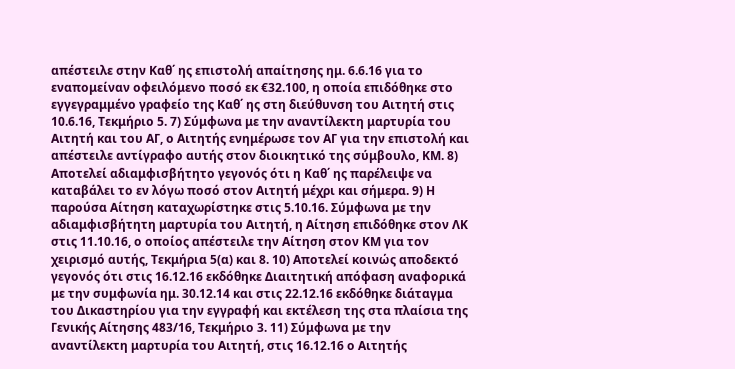απέστειλε στην Καθ΄ ης επιστολή απαίτησης ημ. 6.6.16 για το εναπομείναν οφειλόμενο ποσό εκ €32.100, η οποία επιδόθηκε στο εγγεγραμμένο γραφείο της Καθ΄ ης στη διεύθυνση του Αιτητή στις 10.6.16, Τεκμήριο 5. 7) Σύμφωνα με την αναντίλεκτη μαρτυρία του Αιτητή και του ΑΓ, ο Αιτητής ενημέρωσε τον ΑΓ για την επιστολή και απέστειλε αντίγραφο αυτής στον διοικητικό της σύμβουλο, ΚΜ. 8) Αποτελεί αδιαμφισβήτητο γεγονός ότι η Καθ΄ ης παρέλειψε να καταβάλει το εν λόγω ποσό στον Αιτητή μέχρι και σήμερα. 9) Η παρούσα Αίτηση καταχωρίστηκε στις 5.10.16. Σύμφωνα με την αδιαμφισβήτητη μαρτυρία του Αιτητή, η Αίτηση επιδόθηκε στον ΛΚ στις 11.10.16, ο οποίος απέστειλε την Αίτηση στον ΚΜ για τον χειρισμό αυτής, Τεκμήρια 5(α) και 8. 10) Αποτελεί κοινώς αποδεκτό γεγονός ότι στις 16.12.16 εκδόθηκε Διαιτητική απόφαση αναφορικά με την συμφωνία ημ. 30.12.14 και στις 22.12.16 εκδόθηκε διάταγμα του Δικαστηρίου για την εγγραφή και εκτέλεση της στα πλαίσια της Γενικής Αίτησης 483/16, Τεκμήριο 3. 11) Σύμφωνα με την αναντίλεκτη μαρτυρία του Αιτητή, στις 16.12.16 ο Αιτητής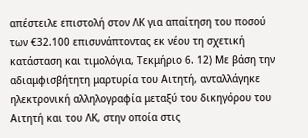απέστειλε επιστολή στον ΛΚ για απαίτηση του ποσού των €32.100 επισυνάπτοντας εκ νέου τη σχετική κατάσταση και τιμολόγια, Τεκμήριο 6. 12) Με βάση την αδιαμφισβήτητη μαρτυρία του Αιτητή, ανταλλάγηκε ηλεκτρονική αλληλογραφία μεταξύ του δικηγόρου του Αιτητή και του ΛΚ, στην οποία στις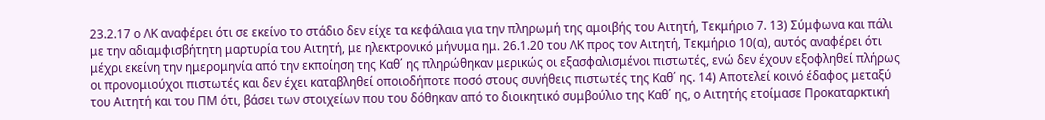23.2.17 ο ΛΚ αναφέρει ότι σε εκείνο το στάδιο δεν είχε τα κεφάλαια για την πληρωμή της αμοιβής του Αιτητή, Τεκμήριο 7. 13) Σύμφωνα και πάλι με την αδιαμφισβήτητη μαρτυρία του Αιτητή, με ηλεκτρονικό μήνυμα ημ. 26.1.20 του ΛΚ προς τον Αιτητή, Τεκμήριο 10(α), αυτός αναφέρει ότι μέχρι εκείνη την ημερομηνία από την εκποίηση της Καθ΄ ης πληρώθηκαν μερικώς οι εξασφαλισμένοι πιστωτές, ενώ δεν έχουν εξοφληθεί πλήρως οι προνομιούχοι πιστωτές και δεν έχει καταβληθεί οποιοδήποτε ποσό στους συνήθεις πιστωτές της Καθ΄ ης. 14) Αποτελεί κοινό έδαφος μεταξύ του Αιτητή και του ΠΜ ότι, βάσει των στοιχείων που του δόθηκαν από το διοικητικό συμβούλιο της Καθ΄ ης, ο Αιτητής ετοίμασε Προκαταρκτική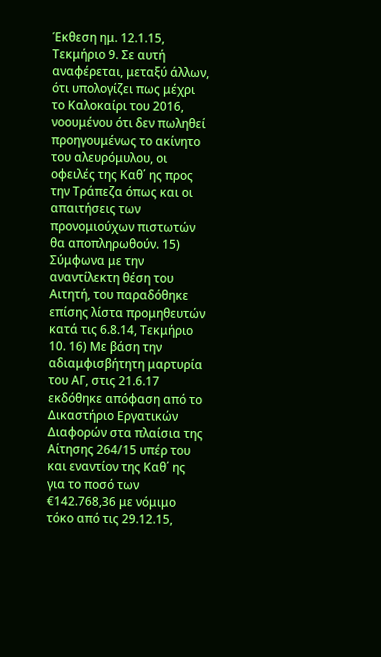Έκθεση ημ. 12.1.15, Τεκμήριο 9. Σε αυτή αναφέρεται, μεταξύ άλλων, ότι υπολογίζει πως μέχρι το Καλοκαίρι του 2016, νοουμένου ότι δεν πωληθεί προηγουμένως το ακίνητο του αλευρόμυλου, οι οφειλές της Καθ΄ ης προς την Τράπεζα όπως και οι απαιτήσεις των προνομιούχων πιστωτών θα αποπληρωθούν. 15) Σύμφωνα με την αναντίλεκτη θέση του Αιτητή, του παραδόθηκε επίσης λίστα προμηθευτών κατά τις 6.8.14, Τεκμήριο 10. 16) Με βάση την αδιαμφισβήτητη μαρτυρία του ΑΓ, στις 21.6.17 εκδόθηκε απόφαση από το Δικαστήριο Εργατικών Διαφορών στα πλαίσια της Αίτησης 264/15 υπέρ του και εναντίον της Καθ΄ ης για το ποσό των €142.768,36 με νόμιμο τόκο από τις 29.12.15,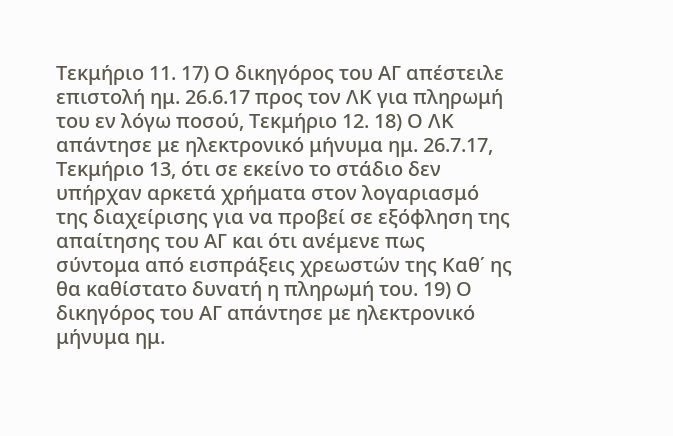Τεκμήριο 11. 17) Ο δικηγόρος του ΑΓ απέστειλε επιστολή ημ. 26.6.17 προς τον ΛΚ για πληρωμή του εν λόγω ποσού, Τεκμήριο 12. 18) Ο ΛΚ απάντησε με ηλεκτρονικό μήνυμα ημ. 26.7.17, Τεκμήριο 13, ότι σε εκείνο το στάδιο δεν υπήρχαν αρκετά χρήματα στον λογαριασμό της διαχείρισης για να προβεί σε εξόφληση της απαίτησης του ΑΓ και ότι ανέμενε πως σύντομα από εισπράξεις χρεωστών της Καθ΄ ης θα καθίστατο δυνατή η πληρωμή του. 19) Ο δικηγόρος του ΑΓ απάντησε με ηλεκτρονικό μήνυμα ημ.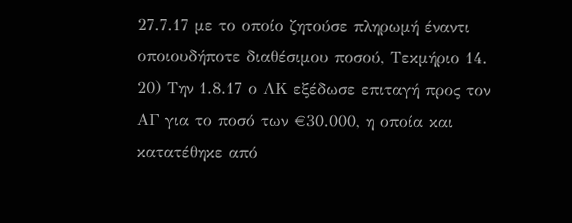27.7.17 με το οποίο ζητούσε πληρωμή έναντι οποιουδήποτε διαθέσιμου ποσού, Τεκμήριο 14. 20) Την 1.8.17 ο ΛΚ εξέδωσε επιταγή προς τον ΑΓ για το ποσό των €30.000, η οποία και κατατέθηκε από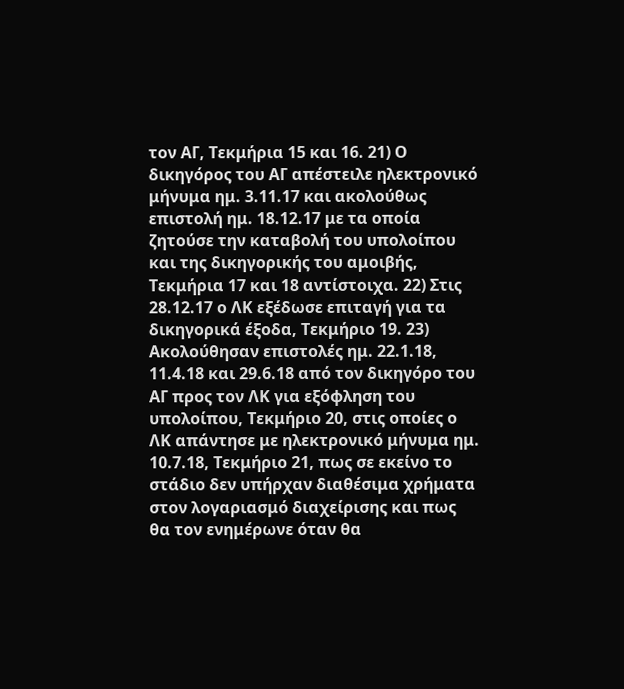τον ΑΓ, Τεκμήρια 15 και 16. 21) Ο δικηγόρος του ΑΓ απέστειλε ηλεκτρονικό μήνυμα ημ. 3.11.17 και ακολούθως επιστολή ημ. 18.12.17 με τα οποία ζητούσε την καταβολή του υπολοίπου και της δικηγορικής του αμοιβής, Τεκμήρια 17 και 18 αντίστοιχα. 22) Στις 28.12.17 ο ΛΚ εξέδωσε επιταγή για τα δικηγορικά έξοδα, Τεκμήριο 19. 23) Ακολούθησαν επιστολές ημ. 22.1.18, 11.4.18 και 29.6.18 από τον δικηγόρο του ΑΓ προς τον ΛΚ για εξόφληση του υπολοίπου, Τεκμήριο 20, στις οποίες ο ΛΚ απάντησε με ηλεκτρονικό μήνυμα ημ. 10.7.18, Τεκμήριο 21, πως σε εκείνο το στάδιο δεν υπήρχαν διαθέσιμα χρήματα στον λογαριασμό διαχείρισης και πως θα τον ενημέρωνε όταν θα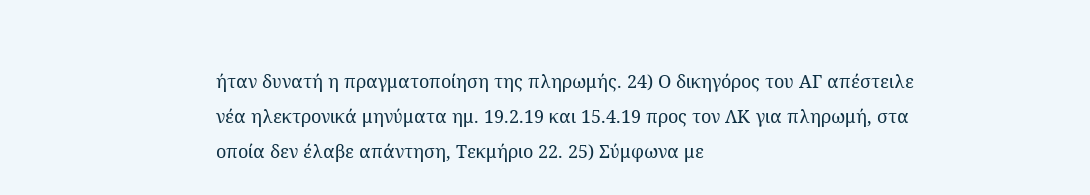ήταν δυνατή η πραγματοποίηση της πληρωμής. 24) Ο δικηγόρος του ΑΓ απέστειλε νέα ηλεκτρονικά μηνύματα ημ. 19.2.19 και 15.4.19 προς τον ΛΚ για πληρωμή, στα οποία δεν έλαβε απάντηση, Τεκμήριο 22. 25) Σύμφωνα με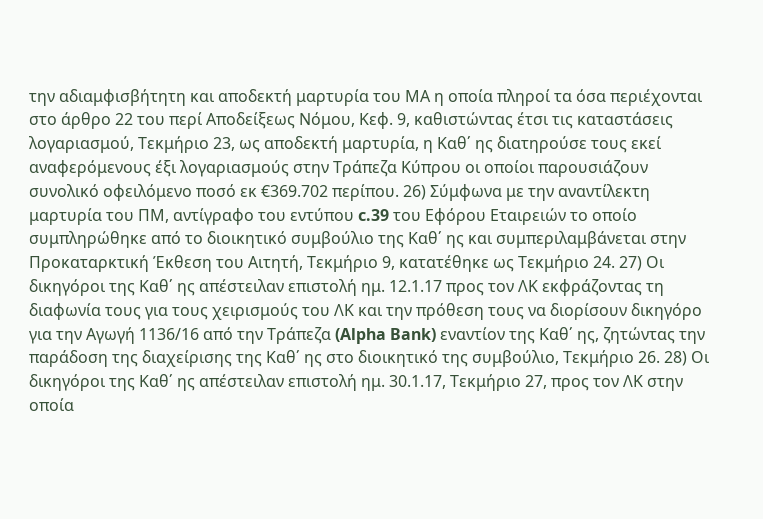την αδιαμφισβήτητη και αποδεκτή μαρτυρία του ΜΑ η οποία πληροί τα όσα περιέχονται στο άρθρο 22 του περί Αποδείξεως Νόμου, Κεφ. 9, καθιστώντας έτσι τις καταστάσεις λογαριασμού, Τεκμήριο 23, ως αποδεκτή μαρτυρία, η Καθ΄ ης διατηρούσε τους εκεί αναφερόμενους έξι λογαριασμούς στην Τράπεζα Κύπρου οι οποίοι παρουσιάζουν συνολικό οφειλόμενο ποσό εκ €369.702 περίπου. 26) Σύμφωνα με την αναντίλεκτη μαρτυρία του ΠΜ, αντίγραφο του εντύπου c.39 του Εφόρου Εταιρειών το οποίο συμπληρώθηκε από το διοικητικό συμβούλιο της Καθ΄ ης και συμπεριλαμβάνεται στην Προκαταρκτική Έκθεση του Αιτητή, Τεκμήριο 9, κατατέθηκε ως Τεκμήριο 24. 27) Οι δικηγόροι της Καθ΄ ης απέστειλαν επιστολή ημ. 12.1.17 προς τον ΛΚ εκφράζοντας τη διαφωνία τους για τους χειρισμούς του ΛΚ και την πρόθεση τους να διορίσουν δικηγόρο για την Αγωγή 1136/16 από την Τράπεζα (Alpha Bank) εναντίον της Καθ΄ ης, ζητώντας την παράδοση της διαχείρισης της Καθ΄ ης στο διοικητικό της συμβούλιο, Τεκμήριο 26. 28) Οι δικηγόροι της Καθ΄ ης απέστειλαν επιστολή ημ. 30.1.17, Τεκμήριο 27, προς τον ΛΚ στην οποία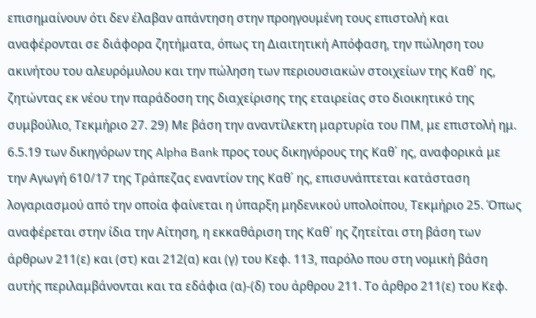επισημαίνουν ότι δεν έλαβαν απάντηση στην προηγουμένη τους επιστολή και αναφέρονται σε διάφορα ζητήματα, όπως τη Διαιτητική Απόφαση, την πώληση του ακινήτου του αλευρόμυλου και την πώληση των περιουσιακών στοιχείων της Καθ΄ ης, ζητώντας εκ νέου την παράδοση της διαχείρισης της εταιρείας στο διοικητικό της συμβούλιο, Τεκμήριο 27. 29) Με βάση την αναντίλεκτη μαρτυρία του ΠΜ, με επιστολή ημ. 6.5.19 των δικηγόρων της Alpha Bank προς τους δικηγόρους της Καθ΄ ης, αναφορικά με την Αγωγή 610/17 της Τράπεζας εναντίον της Καθ΄ ης, επισυνάπτεται κατάσταση λογαριασμού από την οποία φαίνεται η ύπαρξη μηδενικού υπολοίπου, Τεκμήριο 25. Όπως αναφέρεται στην ίδια την Αίτηση, η εκκαθάριση της Καθ΄ ης ζητείται στη βάση των άρθρων 211(ε) και (στ) και 212(α) και (γ) του Κεφ. 113, παρόλο που στη νομική βάση αυτής περιλαμβάνονται και τα εδάφια (α)-(δ) του άρθρου 211. Το άρθρο 211(ε) του Κεφ.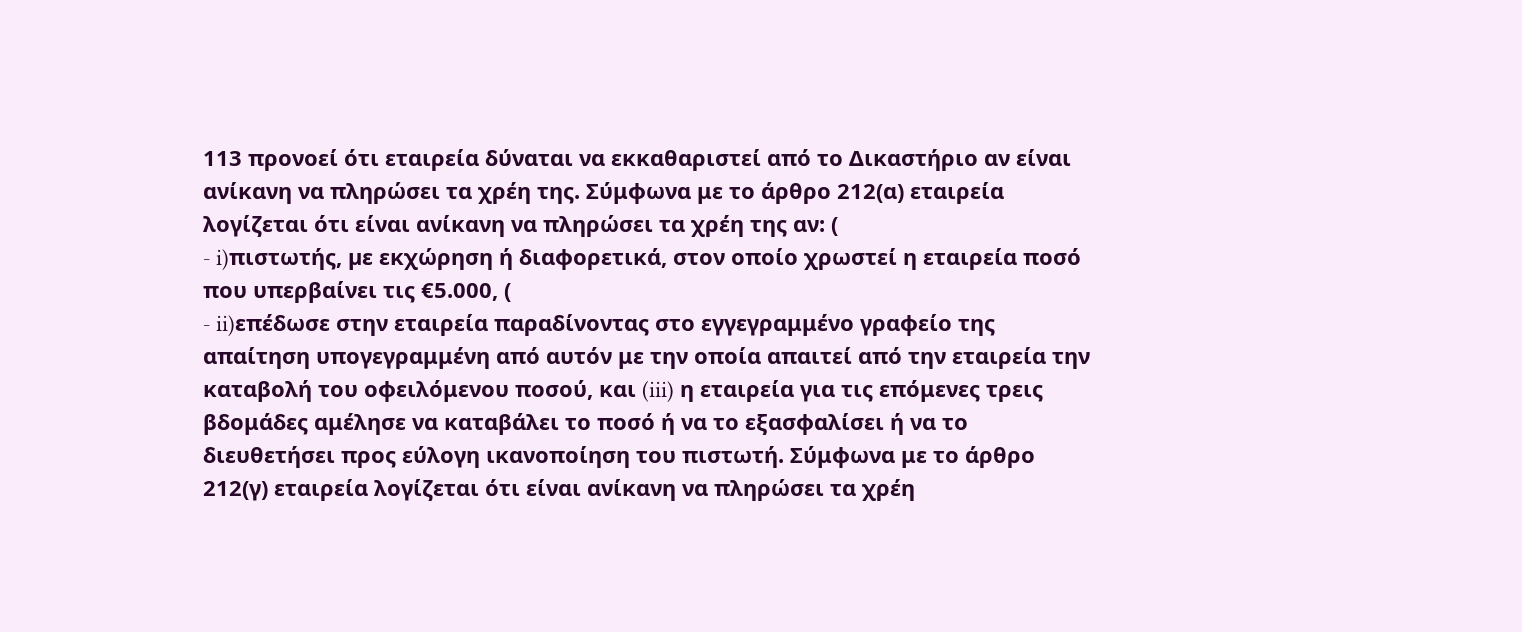113 προνοεί ότι εταιρεία δύναται να εκκαθαριστεί από το Δικαστήριο αν είναι ανίκανη να πληρώσει τα χρέη της. Σύμφωνα με το άρθρο 212(α) εταιρεία λογίζεται ότι είναι ανίκανη να πληρώσει τα χρέη της αν: (
- i)πιστωτής, µε εκχώρηση ή διαφορετικά, στον οποίο χρωστεί η εταιρεία ποσό που υπερβαίνει τις €5.000, (
- ii)επέδωσε στην εταιρεία παραδίνοντας στο εγγεγραμμένο γραφείο της απαίτηση υπογεγραμμένη από αυτόν με την οποία απαιτεί από την εταιρεία την καταβολή του οφειλόμενου ποσού, και (iii) η εταιρεία για τις επόμενες τρεις βδομάδες αμέλησε να καταβάλει το ποσό ή να το εξασφαλίσει ή να το διευθετήσει προς εύλογη ικανοποίηση του πιστωτή. Σύμφωνα με το άρθρο 212(γ) εταιρεία λογίζεται ότι είναι ανίκανη να πληρώσει τα χρέη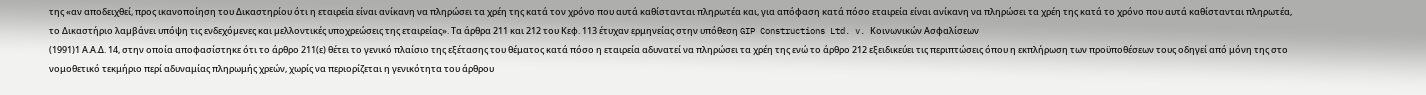της «αν αποδειχθεί, προς ικανοποίηση του Δικαστηρίου ότι η εταιρεία είναι ανίκανη να πληρώσει τα χρέη της κατά τον χρόνο που αυτά καθίστανται πληρωτέα και, για απόφαση κατά πόσο εταιρεία είναι ανίκανη να πληρώσει τα χρέη της κατά το χρόνο που αυτά καθίστανται πληρωτέα, το Δικαστήριο λαµβάνει υπόψη τις ενδεχόµενες και µελλοντικές υποχρεώσεις της εταιρείας». Τα άρθρα 211 και 212 του Κεφ. 113 έτυχαν ερμηνείας στην υπόθεση GIP Constructions Ltd. v. Κοινωνικών Ασφαλίσεων
(1991)1 Α.Α.Δ. 14, στην οποία αποφασίστηκε ότι το άρθρο 211(ε) θέτει το γενικό πλαίσιο της εξέτασης του θέματος κατά πόσο η εταιρεία αδυνατεί να πληρώσει τα χρέη της ενώ το άρθρο 212 εξειδικεύει τις περιπτώσεις όπου η εκπλήρωση των προϋποθέσεων τους οδηγεί από μόνη της στο νομοθετικό τεκμήριο περί αδυναμίας πληρωμής χρεών, χωρίς να περιορίζεται η γενικότητα του άρθρου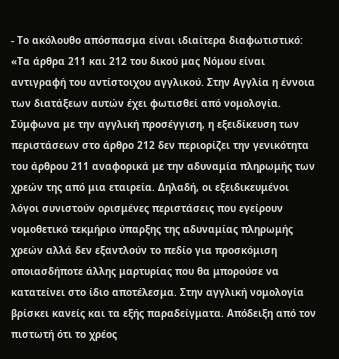- Το ακόλουθο απόσπασμα είναι ιδιαίτερα διαφωτιστικό: «Τα άρθρα 211 και 212 του δικού μας Νόμου είναι αντιγραφή του αντίστοιχου αγγλικού. Στην Αγγλία η έννοια των διατάξεων αυτών έχει φωτισθεί από νομολογία. Σύμφωνα με την αγγλική προσέγγιση, η εξειδίκευση των περιστάσεων στο άρθρο 212 δεν περιορίζει την γενικότητα του άρθρου 211 αναφορικά με την αδυναμία πληρωμής των χρεών της από μια εταιρεία. Δηλαδή, οι εξειδικευμένοι λόγοι συνιστούν ορισμένες περιστάσεις που εγείρουν νομοθετικό τεκμήριο ύπαρξης της αδυναμίας πληρωμής χρεών αλλά δεν εξαντλούν το πεδίο για προσκόμιση οποιασδήποτε άλλης μαρτυρίας που θα μπορούσε να κατατείνει στο ίδιο αποτέλεσμα. Στην αγγλική νομολογία βρίσκει κανείς και τα εξής παραδείγματα. Απόδειξη από τον πιστωτή ότι το χρέος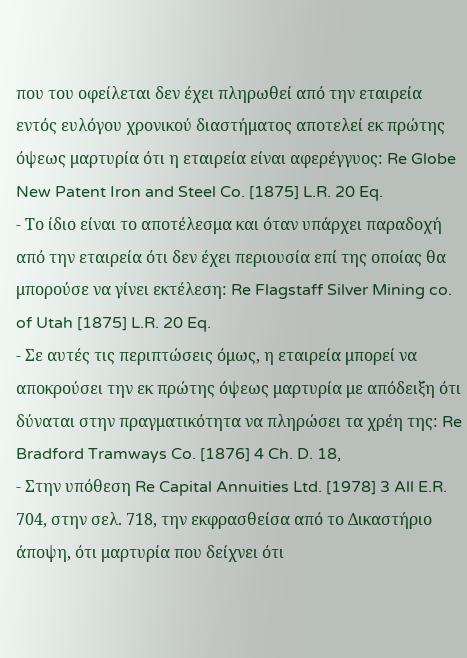που του οφείλεται δεν έχει πληρωθεί από την εταιρεία εντός ευλόγου χρονικού διαστήματος αποτελεί εκ πρώτης όψεως μαρτυρία ότι η εταιρεία είναι αφερέγγυος: Re Globe New Patent Iron and Steel Co. [1875] L.R. 20 Eq.
- Το ίδιο είναι το αποτέλεσμα και όταν υπάρχει παραδοχή από την εταιρεία ότι δεν έχει περιουσία επί της οποίας θα μπορούσε να γίνει εκτέλεση: Re Flagstaff Silver Mining co. of Utah [1875] L.R. 20 Eq.
- Σε αυτές τις περιπτώσεις όμως, η εταιρεία μπορεί να αποκρούσει την εκ πρώτης όψεως μαρτυρία με απόδειξη ότι δύναται στην πραγματικότητα να πληρώσει τα χρέη της: Re Bradford Tramways Co. [1876] 4 Ch. D. 18,
- Στην υπόθεση Re Capital Annuities Ltd. [1978] 3 All E.R. 704, στην σελ. 718, την εκφρασθείσα από το Δικαστήριο άποψη, ότι μαρτυρία που δείχνει ότι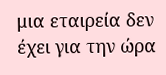μια εταιρεία δεν έχει για την ώρα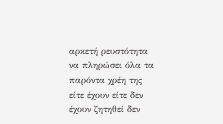αρκετή ρευστότητα να πληρώσει όλα τα παρόντα χρέη της είτε έχουν είτε δεν έχουν ζητηθεί δεν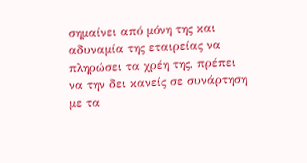σημαίνει από μόνη της και αδυναμία της εταιρείας να πληρώσει τα χρέη της, πρέπει να την δει κανείς σε συνάρτηση με τα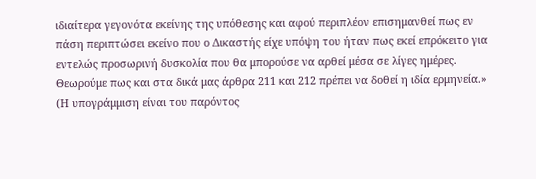ιδιαίτερα γεγονότα εκείνης της υπόθεσης και αφού περιπλέον επισημανθεί πως εν πάση περιπτώσει εκείνο που ο Δικαστής είχε υπόψη του ήταν πως εκεί επρόκειτο για εντελώς προσωρινή δυσκολία που θα μπορούσε να αρθεί μέσα σε λίγες ημέρες. Θεωρούμε πως και στα δικά μας άρθρα 211 και 212 πρέπει να δοθεί η ιδία ερμηνεία.» (Η υπογράμμιση είναι του παρόντος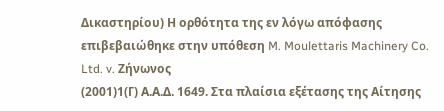Δικαστηρίου) Η ορθότητα της εν λόγω απόφασης επιβεβαιώθηκε στην υπόθεση M. Moulettaris Machinery Co. Ltd. v. Ζήνωνος
(2001)1(Γ) Α.Α.Δ. 1649. Στα πλαίσια εξέτασης της Αίτησης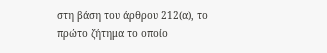στη βάση του άρθρου 212(α), το πρώτο ζήτημα το οποίο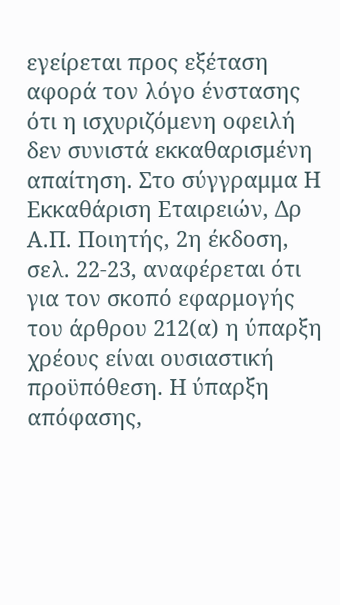εγείρεται προς εξέταση αφορά τον λόγο ένστασης ότι η ισχυριζόμενη οφειλή δεν συνιστά εκκαθαρισμένη απαίτηση. Στο σύγγραμμα Η Εκκαθάριση Εταιρειών, Δρ Α.Π. Ποιητής, 2η έκδοση, σελ. 22-23, αναφέρεται ότι για τον σκοπό εφαρμογής του άρθρου 212(α) η ύπαρξη χρέους είναι ουσιαστική προϋπόθεση. Η ύπαρξη απόφασης,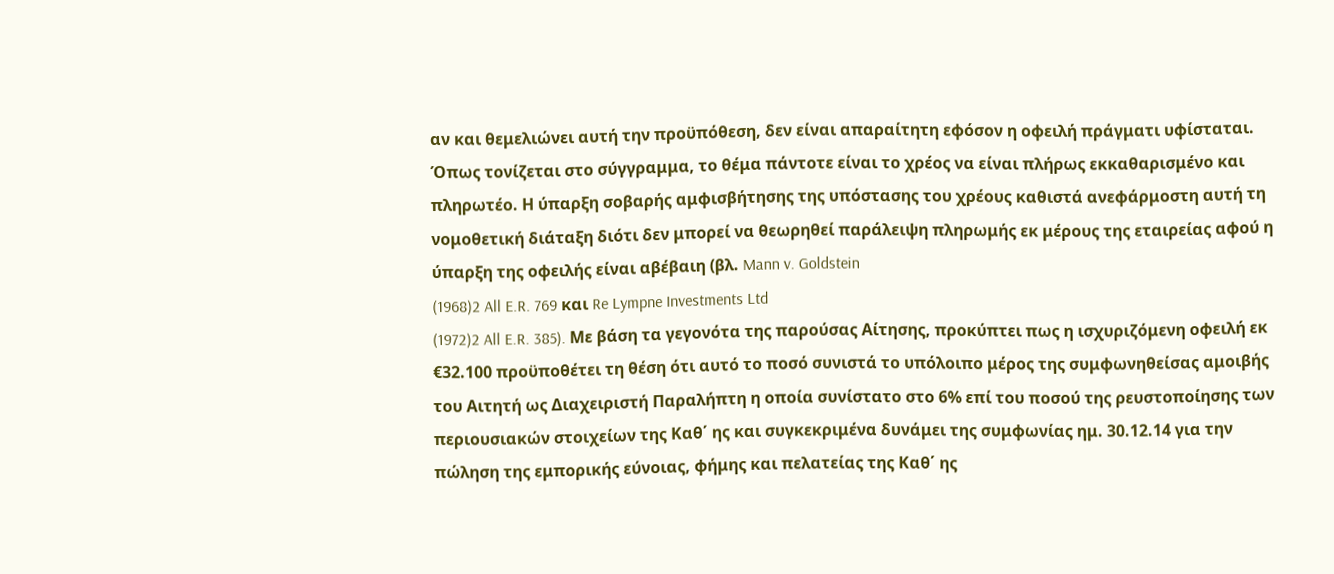αν και θεμελιώνει αυτή την προϋπόθεση, δεν είναι απαραίτητη εφόσον η οφειλή πράγματι υφίσταται. Όπως τονίζεται στο σύγγραμμα, το θέμα πάντοτε είναι το χρέος να είναι πλήρως εκκαθαρισμένο και πληρωτέο. Η ύπαρξη σοβαρής αμφισβήτησης της υπόστασης του χρέους καθιστά ανεφάρμοστη αυτή τη νομοθετική διάταξη διότι δεν μπορεί να θεωρηθεί παράλειψη πληρωμής εκ μέρους της εταιρείας αφού η ύπαρξη της οφειλής είναι αβέβαιη (βλ. Mann v. Goldstein
(1968)2 All E.R. 769 και Re Lympne Investments Ltd
(1972)2 All E.R. 385). Με βάση τα γεγονότα της παρούσας Αίτησης, προκύπτει πως η ισχυριζόμενη οφειλή εκ €32.100 προϋποθέτει τη θέση ότι αυτό το ποσό συνιστά το υπόλοιπο μέρος της συμφωνηθείσας αμοιβής του Αιτητή ως Διαχειριστή Παραλήπτη η οποία συνίστατο στο 6% επί του ποσού της ρευστοποίησης των περιουσιακών στοιχείων της Καθ΄ ης και συγκεκριμένα δυνάμει της συμφωνίας ημ. 30.12.14 για την πώληση της εμπορικής εύνοιας, φήμης και πελατείας της Καθ΄ ης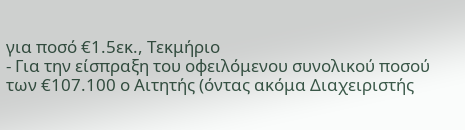για ποσό €1.5εκ., Τεκμήριο
- Για την είσπραξη του οφειλόμενου συνολικού ποσού των €107.100 ο Αιτητής (όντας ακόμα Διαχειριστής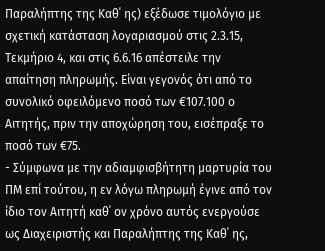Παραλήπτης της Καθ΄ ης) εξέδωσε τιμολόγιο με σχετική κατάσταση λογαριασμού στις 2.3.15, Τεκμήριο 4, και στις 6.6.16 απέστειλε την απαίτηση πληρωμής. Είναι γεγονός ότι από το συνολικό οφειλόμενο ποσό των €107.100 ο Αιτητής, πριν την αποχώρηση του, εισέπραξε το ποσό των €75.
- Σύμφωνα με την αδιαμφισβήτητη μαρτυρία του ΠΜ επί τούτου, η εν λόγω πληρωμή έγινε από τον ίδιο τον Αιτητή καθ΄ ον χρόνο αυτός ενεργούσε ως Διαχειριστής και Παραλήπτης της Καθ΄ ης,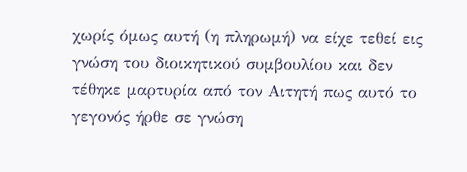χωρίς όμως αυτή (η πληρωμή) να είχε τεθεί εις γνώση του διοικητικού συμβουλίου και δεν τέθηκε μαρτυρία από τον Αιτητή πως αυτό το γεγονός ήρθε σε γνώση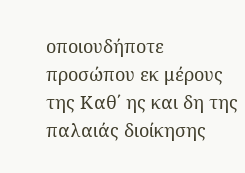οποιουδήποτε προσώπου εκ μέρους της Καθ΄ ης και δη της παλαιάς διοίκησης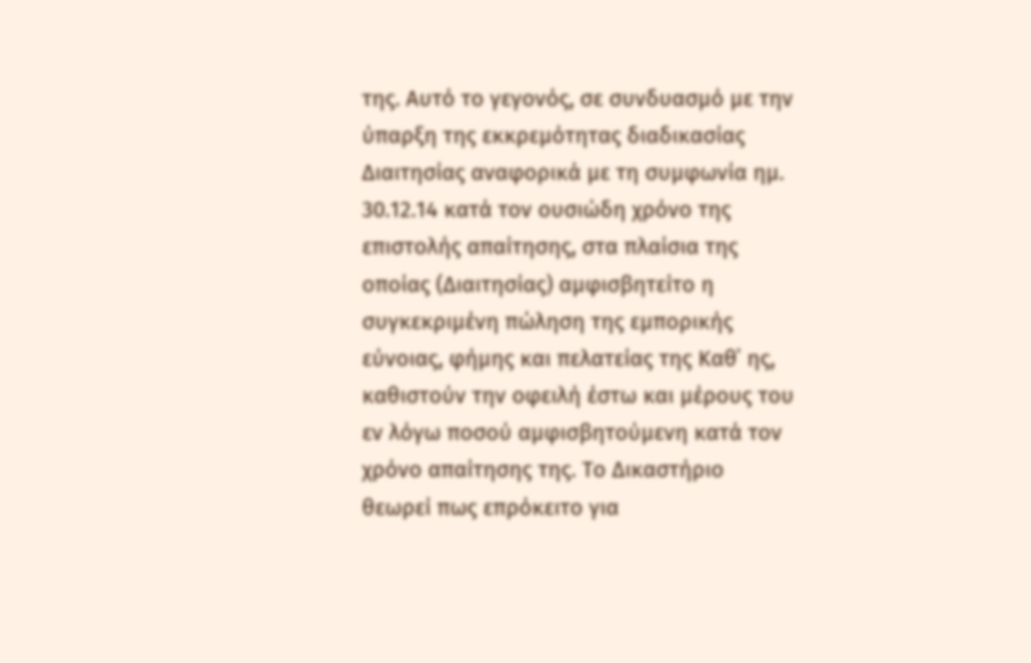της. Αυτό το γεγονός, σε συνδυασμό με την ύπαρξη της εκκρεμότητας διαδικασίας Διαιτησίας αναφορικά με τη συμφωνία ημ. 30.12.14 κατά τον ουσιώδη χρόνο της επιστολής απαίτησης, στα πλαίσια της οποίας (Διαιτησίας) αμφισβητείτο η συγκεκριμένη πώληση της εμπορικής εύνοιας, φήμης και πελατείας της Καθ΄ ης, καθιστούν την οφειλή έστω και μέρους του εν λόγω ποσού αμφισβητούμενη κατά τον χρόνο απαίτησης της. Το Δικαστήριο θεωρεί πως επρόκειτο για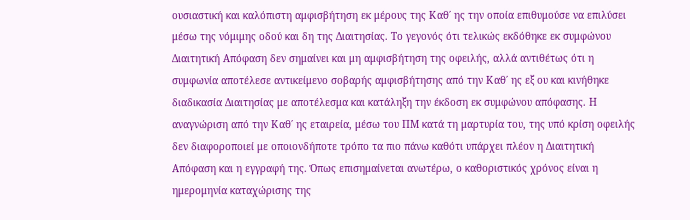ουσιαστική και καλόπιστη αμφισβήτηση εκ μέρους της Καθ΄ ης την οποία επιθυμούσε να επιλύσει μέσω της νόμιμης οδού και δη της Διαιτησίας. Το γεγονός ότι τελικώς εκδόθηκε εκ συμφώνου Διαιτητική Απόφαση δεν σημαίνει και μη αμφισβήτηση της οφειλής, αλλά αντιθέτως ότι η συμφωνία αποτέλεσε αντικείμενο σοβαρής αμφισβήτησης από την Καθ΄ ης εξ ου και κινήθηκε διαδικασία Διαιτησίας με αποτέλεσμα και κατάληξη την έκδοση εκ συμφώνου απόφασης. Η αναγνώριση από την Καθ΄ ης εταιρεία, μέσω του ΠΜ κατά τη μαρτυρία του, της υπό κρίση οφειλής δεν διαφοροποιεί με οποιονδήποτε τρόπο τα πιο πάνω καθότι υπάρχει πλέον η Διαιτητική Απόφαση και η εγγραφή της. Όπως επισημαίνεται ανωτέρω, ο καθοριστικός χρόνος είναι η ημερομηνία καταχώρισης της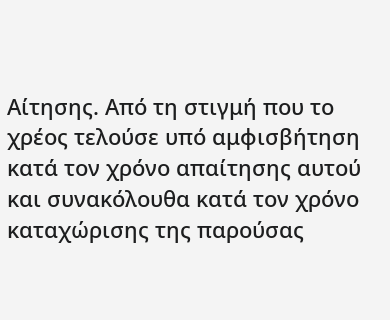Αίτησης. Από τη στιγμή που το χρέος τελούσε υπό αμφισβήτηση κατά τον χρόνο απαίτησης αυτού και συνακόλουθα κατά τον χρόνο καταχώρισης της παρούσας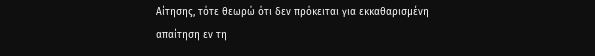Αίτησης, τότε θεωρώ ότι δεν πρόκειται για εκκαθαρισμένη απαίτηση εν τη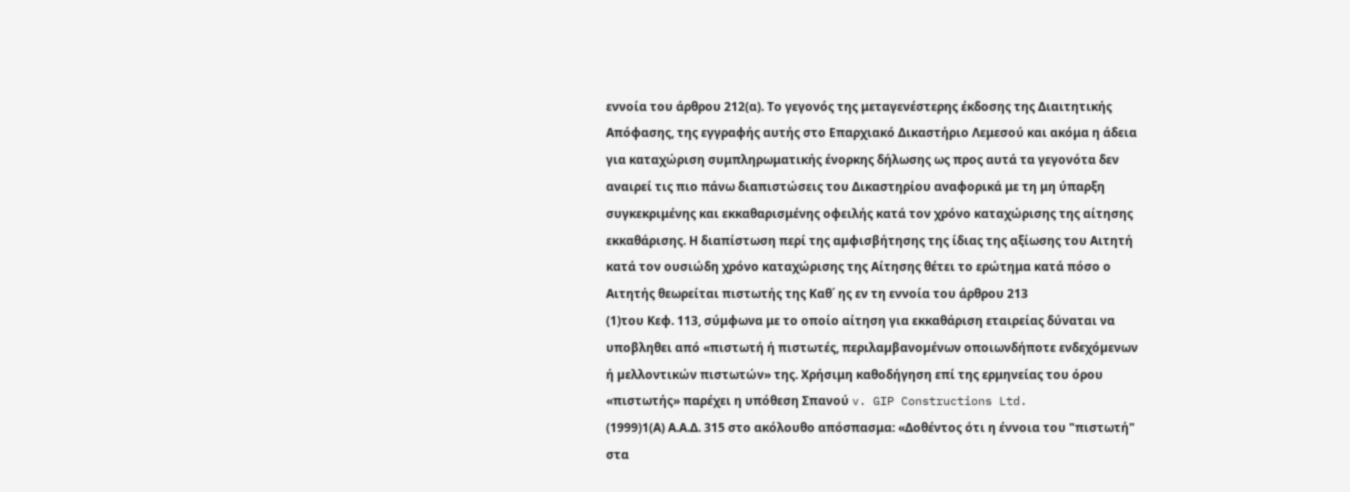εννοία του άρθρου 212(α). Το γεγονός της μεταγενέστερης έκδοσης της Διαιτητικής Απόφασης, της εγγραφής αυτής στο Επαρχιακό Δικαστήριο Λεμεσού και ακόμα η άδεια για καταχώριση συμπληρωματικής ένορκης δήλωσης ως προς αυτά τα γεγονότα δεν αναιρεί τις πιο πάνω διαπιστώσεις του Δικαστηρίου αναφορικά με τη μη ύπαρξη συγκεκριμένης και εκκαθαρισμένης οφειλής κατά τον χρόνο καταχώρισης της αίτησης εκκαθάρισης. Η διαπίστωση περί της αμφισβήτησης της ίδιας της αξίωσης του Αιτητή κατά τον ουσιώδη χρόνο καταχώρισης της Αίτησης θέτει το ερώτημα κατά πόσο ο Αιτητής θεωρείται πιστωτής της Καθ΄ ης εν τη εννοία του άρθρου 213
(1)του Κεφ. 113, σύμφωνα με το οποίο αίτηση για εκκαθάριση εταιρείας δύναται να υποβληθει από «πιστωτή ή πιστωτές, περιλαµβανοµένων οποιωνδήποτε ενδεχόµενων ή µελλοντικών πιστωτών» της. Χρήσιμη καθοδήγηση επί της ερμηνείας του όρου «πιστωτής» παρέχει η υπόθεση Σπανού v. GIP Constructions Ltd.
(1999)1(Α) Α.Α.Δ. 315 στο ακόλουθο απόσπασμα: «Δοθέντος ότι η έννοια του "πιστωτή" στα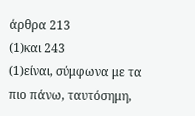άρθρα 213
(1)και 243
(1)είναι, σύμφωνα με τα πιο πάνω, ταυτόσημη,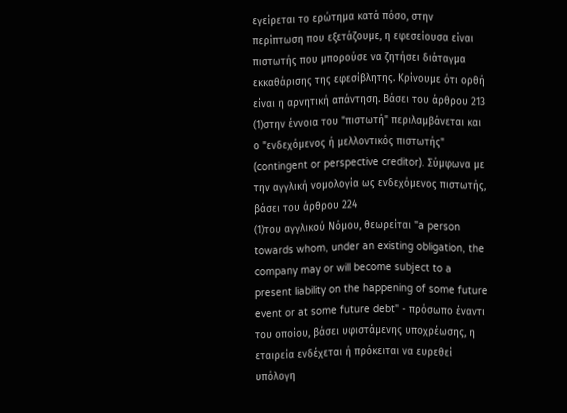εγείρεται το ερώτημα κατά πόσο, στην περίπτωση που εξετάζουμε, η εφεσείουσα είναι πιστωτής που μπορούσε να ζητήσει διάταγμα εκκαθάρισης της εφεσίβλητης. Κρίνουμε ότι ορθή είναι η αρνητική απάντηση. Βάσει του άρθρου 213
(1)στην έννοια του "πιστωτή" περιλαμβάνεται και ο "ενδεχόμενος ή μελλοντικός πιστωτής" (contingent or perspective creditor). Σύμφωνα με την αγγλική νομολογία ως ενδεχόμενος πιστωτής, βάσει του άρθρου 224
(1)του αγγλικού Νόμου, θεωρείται "a person towards whom, under an existing obligation, the company may or will become subject to a present liability on the happening of some future event or at some future debt" - πρόσωπο έναντι του οποίου, βάσει υφιστάμενης υποχρέωσης, η εταιρεία ενδέχεται ή πρόκειται να ευρεθεί υπόλογη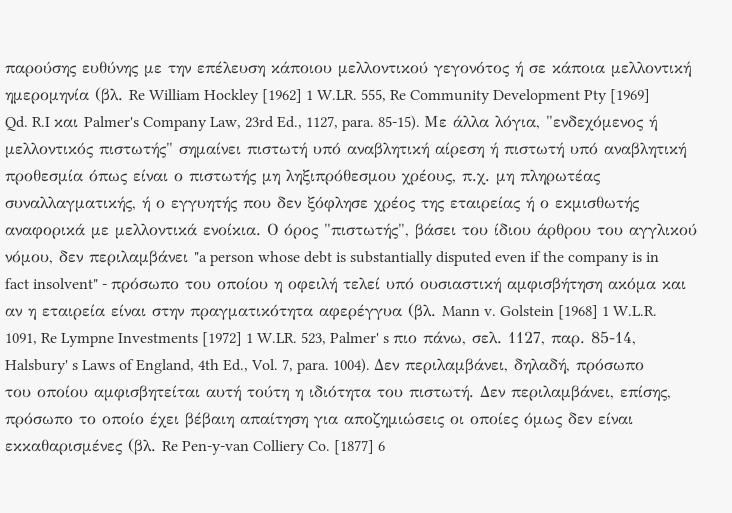παρούσης ευθύνης με την επέλευση κάποιου μελλοντικού γεγονότος ή σε κάποια μελλοντική ημερομηνία (βλ. Re William Hockley [1962] 1 W.LR. 555, Re Community Development Pty [1969] Qd. R.I και Palmer's Company Law, 23rd Ed., 1127, para. 85-15). Με άλλα λόγια, "ενδεχόμενος ή μελλοντικός πιστωτής" σημαίνει πιστωτή υπό αναβλητική αίρεση ή πιστωτή υπό αναβλητική προθεσμία όπως είναι ο πιστωτής μη ληξιπρόθεσμου χρέους, π.χ. μη πληρωτέας συναλλαγματικής, ή ο εγγυητής που δεν ξόφλησε χρέος της εταιρείας ή ο εκμισθωτής αναφορικά με μελλοντικά ενοίκια. Ο όρος "πιστωτής", βάσει του ίδιου άρθρου του αγγλικού νόμου, δεν περιλαμβάνει "a person whose debt is substantially disputed even if the company is in fact insolvent" - πρόσωπο του οποίου η οφειλή τελεί υπό ουσιαστική αμφισβήτηση ακόμα και αν η εταιρεία είναι στην πραγματικότητα αφερέγγυα (βλ. Mann v. Golstein [1968] 1 W.L.R. 1091, Re Lympne Investments [1972] 1 W.LR. 523, Palmer' s πιο πάνω, σελ. 1127, παρ. 85-14, Halsbury' s Laws of England, 4th Ed., Vol. 7, para. 1004). Δεν περιλαμβάνει, δηλαδή, πρόσωπο του οποίου αμφισβητείται αυτή τούτη η ιδιότητα του πιστωτή. Δεν περιλαμβάνει, επίσης, πρόσωπο το οποίο έχει βέβαιη απαίτηση για αποζημιώσεις οι οποίες όμως δεν είναι εκκαθαρισμένες (βλ. Re Pen-y-van Colliery Co. [1877] 6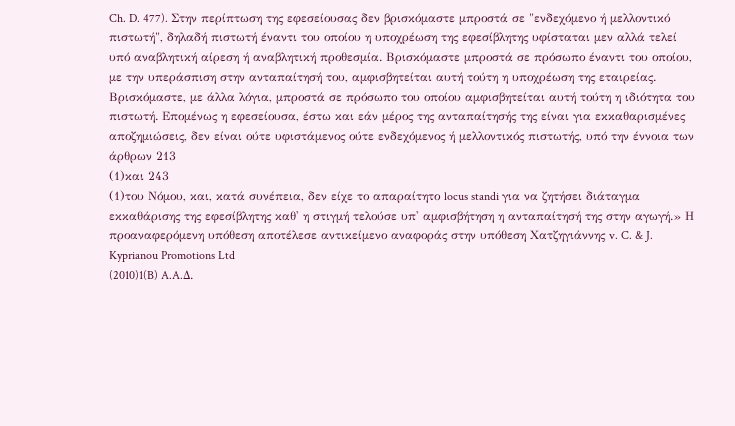Ch. D. 477). Στην περίπτωση της εφεσείουσας δεν βρισκόμαστε μπροστά σε "ενδεχόμενο ή μελλοντικό πιστωτή", δηλαδή πιστωτή έναντι του οποίου η υποχρέωση της εφεσίβλητης υφίσταται μεν αλλά τελεί υπό αναβλητική αίρεση ή αναβλητική προθεσμία. Βρισκόμαστε μπροστά σε πρόσωπο έναντι του οποίου, με την υπεράσπιση στην ανταπαίτησή του, αμφισβητείται αυτή τούτη η υποχρέωση της εταιρείας. Βρισκόμαστε, με άλλα λόγια, μπροστά σε πρόσωπο του οποίου αμφισβητείται αυτή τούτη η ιδιότητα του πιστωτή. Επομένως η εφεσείουσα, έστω και εάν μέρος της ανταπαίτησής της είναι για εκκαθαρισμένες αποζημιώσεις, δεν είναι ούτε υφιστάμενος ούτε ενδεχόμενος ή μελλοντικός πιστωτής, υπό την έννοια των άρθρων 213
(1)και 243
(1)του Νόμου, και, κατά συνέπεια, δεν είχε το απαραίτητο locus standi για να ζητήσει διάταγμα εκκαθάρισης της εφεσίβλητης καθ' η στιγμή τελούσε υπ' αμφισβήτηση η ανταπαίτησή της στην αγωγή.» Η προαναφερόμενη υπόθεση αποτέλεσε αντικείμενο αναφοράς στην υπόθεση Χατζηγιάννης v. C. & J. Kyprianou Promotions Ltd
(2010)1(B) A.A.Δ.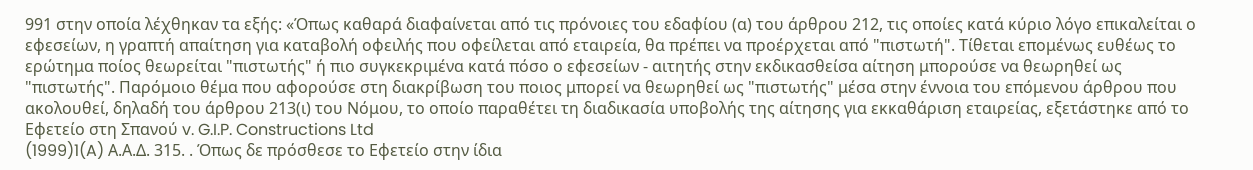991 στην οποία λέχθηκαν τα εξής: «Όπως καθαρά διαφαίνεται από τις πρόνοιες του εδαφίου (α) του άρθρου 212, τις οποίες κατά κύριο λόγο επικαλείται ο εφεσείων, η γραπτή απαίτηση για καταβολή οφειλής που οφείλεται από εταιρεία, θα πρέπει να προέρχεται από "πιστωτή". Τίθεται επομένως ευθέως το ερώτημα ποίος θεωρείται "πιστωτής" ή πιο συγκεκριμένα κατά πόσο ο εφεσείων - αιτητής στην εκδικασθείσα αίτηση μπορούσε να θεωρηθεί ως "πιστωτής". Παρόμοιο θέμα που αφορούσε στη διακρίβωση του ποιος μπορεί να θεωρηθεί ως "πιστωτής" μέσα στην έννοια του επόμενου άρθρου που ακολουθεί, δηλαδή του άρθρου 213(ι) του Νόμου, το οποίο παραθέτει τη διαδικασία υποβολής της αίτησης για εκκαθάριση εταιρείας, εξετάστηκε από το Εφετείο στη Σπανού v. G.I.P. Constructions Ltd
(1999)1(A) Α.Α.Δ. 315. . Όπως δε πρόσθεσε το Εφετείο στην ίδια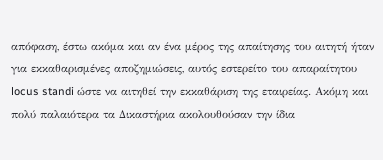απόφαση, έστω ακόμα και αν ένα μέρος της απαίτησης του αιτητή ήταν για εκκαθαρισμένες αποζημιώσεις, αυτός εστερείτο του απαραίτητου locus standi ώστε να αιτηθεί την εκκαθάριση της εταιρείας. Ακόμη και πολύ παλαιότερα τα Δικαστήρια ακολουθούσαν την ίδια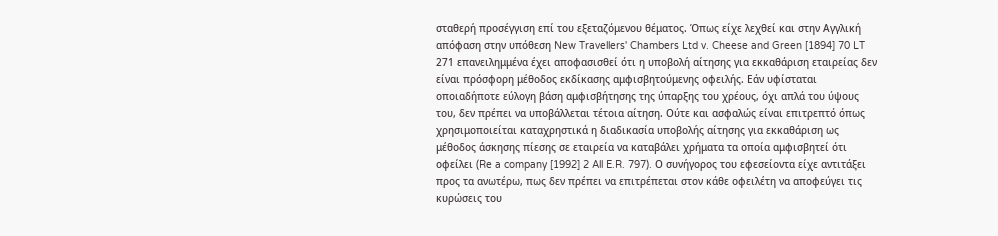σταθερή προσέγγιση επί του εξεταζόμενου θέματος. Όπως είχε λεχθεί και στην Αγγλική απόφαση στην υπόθεση New Travellers' Chambers Ltd v. Cheese and Green [1894] 70 LT 271 επανειλημμένα έχει αποφασισθεί ότι η υποβολή αίτησης για εκκαθάριση εταιρείας δεν είναι πρόσφορη μέθοδος εκδίκασης αμφισβητούμενης οφειλής. Εάν υφίσταται οποιαδήποτε εύλογη βάση αμφισβήτησης της ύπαρξης του χρέους, όχι απλά του ύψους του, δεν πρέπει να υποβάλλεται τέτοια αίτηση. Ούτε και ασφαλώς είναι επιτρεπτό όπως χρησιμοποιείται καταχρηστικά η διαδικασία υποβολής αίτησης για εκκαθάριση ως μέθοδος άσκησης πίεσης σε εταιρεία να καταβάλει χρήματα τα οποία αμφισβητεί ότι οφείλει (Re a company [1992] 2 All E.R. 797). Ο συνήγορος του εφεσείοντα είχε αντιτάξει προς τα ανωτέρω, πως δεν πρέπει να επιτρέπεται στον κάθε οφειλέτη να αποφεύγει τις κυρώσεις του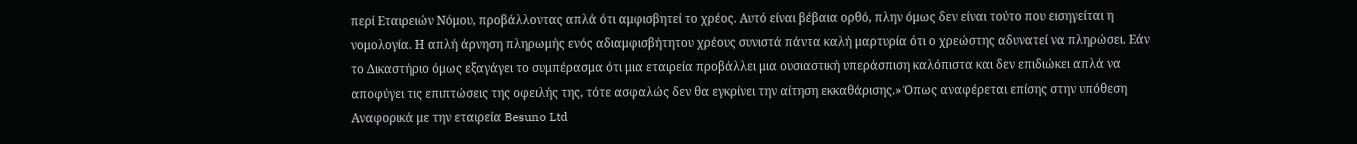περί Εταιρειών Νόμου, προβάλλοντας απλά ότι αμφισβητεί το χρέος. Αυτό είναι βέβαια ορθό, πλην όμως δεν είναι τούτο που εισηγείται η νομολογία. Η απλή άρνηση πληρωμής ενός αδιαμφισβήτητου χρέους συνιστά πάντα καλή μαρτυρία ότι ο χρεώστης αδυνατεί να πληρώσει. Εάν το Δικαστήριο όμως εξαγάγει το συμπέρασμα ότι μια εταιρεία προβάλλει μια ουσιαστική υπεράσπιση καλόπιστα και δεν επιδιώκει απλά να αποφύγει τις επιπτώσεις της οφειλής της, τότε ασφαλώς δεν θα εγκρίνει την αίτηση εκκαθάρισης.» Όπως αναφέρεται επίσης στην υπόθεση Αναφορικά με την εταιρεία Besuno Ltd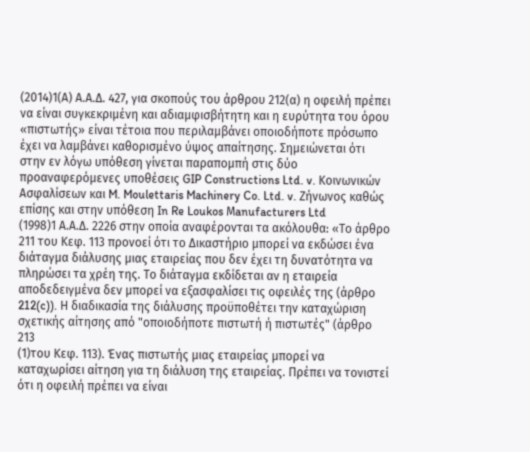(2014)1(Α) Α.Α.Δ. 427, για σκοπούς του άρθρου 212(α) η οφειλή πρέπει να είναι συγκεκριμένη και αδιαμφισβήτητη και η ευρύτητα του όρου «πιστωτής» είναι τέτοια που περιλαμβάνει οποιοδήποτε πρόσωπο έχει να λαμβάνει καθορισμένο ύψος απαίτησης. Σημειώνεται ότι στην εν λόγω υπόθεση γίνεται παραπομπή στις δύο προαναφερόμενες υποθέσεις GIP Constructions Ltd. v. Κοινωνικών Ασφαλίσεων και M. Moulettaris Machinery Co. Ltd. v. Ζήνωνος καθώς επίσης και στην υπόθεση In Re Loukos Μanufacturers Ltd
(1998)1 Α.Α.Δ. 2226 στην οποία αναφέρονται τα ακόλουθα: «Το άρθρο 211 του Κεφ. 113 προνοεί ότι το Δικαστήριο μπορεί να εκδώσει ένα διάταγμα διάλυσης μιας εταιρείας που δεν έχει τη δυνατότητα να πληρώσει τα χρέη της. Το διάταγμα εκδίδεται αν η εταιρεία αποδεδειγμένα δεν μπορεί να εξασφαλίσει τις οφειλές της (άρθρο 212(c)). Η διαδικασία της διάλυσης προϋποθέτει την καταχώριση σχετικής αίτησης από "οποιοδήποτε πιστωτή ή πιστωτές" (άρθρο 213
(1)του Κεφ. 113). Ένας πιστωτής μιας εταιρείας μπορεί να καταχωρίσει αίτηση για τη διάλυση της εταιρείας. Πρέπει να τονιστεί ότι η οφειλή πρέπει να είναι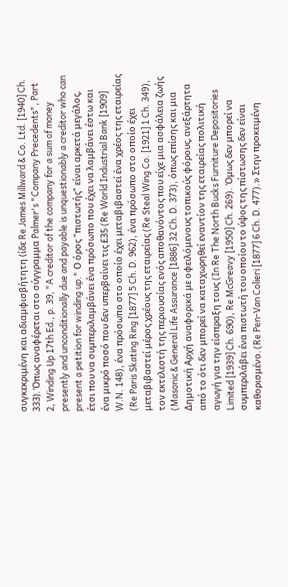συγκεκριμένη και αδιαμφισβήτητη (ίδε Re James Millward & Co. Ltd. [1940] Ch. 333). Όπως αναφέρεται στο σύγγραμμα Palmer's "Company Precedents", Part 2, Winding Up 17th Ed., p. 39, "A creditor of the company for a sum of money presently and unconditionally due and payable is unquestionably a creditor who can present a petition for winding up." Ο όρος "πιστωτής" είναι αρκετά μεγάλος, έτσι που να συμπεριλαμβάνει ένα πρόσωπο που έχει να λαμβάνει έστω και ένα μικρό ποσό που δεν υπερβαίνει τις £35 (Re World Industrial Bank [1909] W.N. 148), ένα πρόσωπο στο οποίο έχει μεταβιβαστεί ένα χρέος της εταιρείας (Re Paris Skating Ring [1877] 5 Ch. D. 962), ένα πρόσωπο στο οποίο έχει μεταβιβαστεί μέρος χρέους της εταιρείας (Re Steal Wing Co. [1921] 1 Ch. 349), τον εκτελεστή της περιουσίας ενός αποθανόντος που είχε μια ασφάλεια ζωής (Masonic & General Life Assurance [1886] 32 Ch. D. 373), όπως επίσης και μια Δημοτική Αρχή αναφορικά με οφειλόμενους τοπικούς φόρους, ανεξάρτητα από το ότι δεν μπορεί να καταχωρηθεί εναντίον της εταιρείας πολιτική αγωγή για την είσπραξη τους (In Re The North Bucks Furniture Depositories Limited [1939] Ch. 690), Re McGreavy [1950] Ch. 269). Όμως δεν μπορεί να συμπεριλάβει ένα πιστωτή του οποίου το ύψος της πίστωσης δεν είναι καθορισμένο. (Re Pen-Van Colieri [1877] 6 Ch. D. 477).» Στην προκειμένη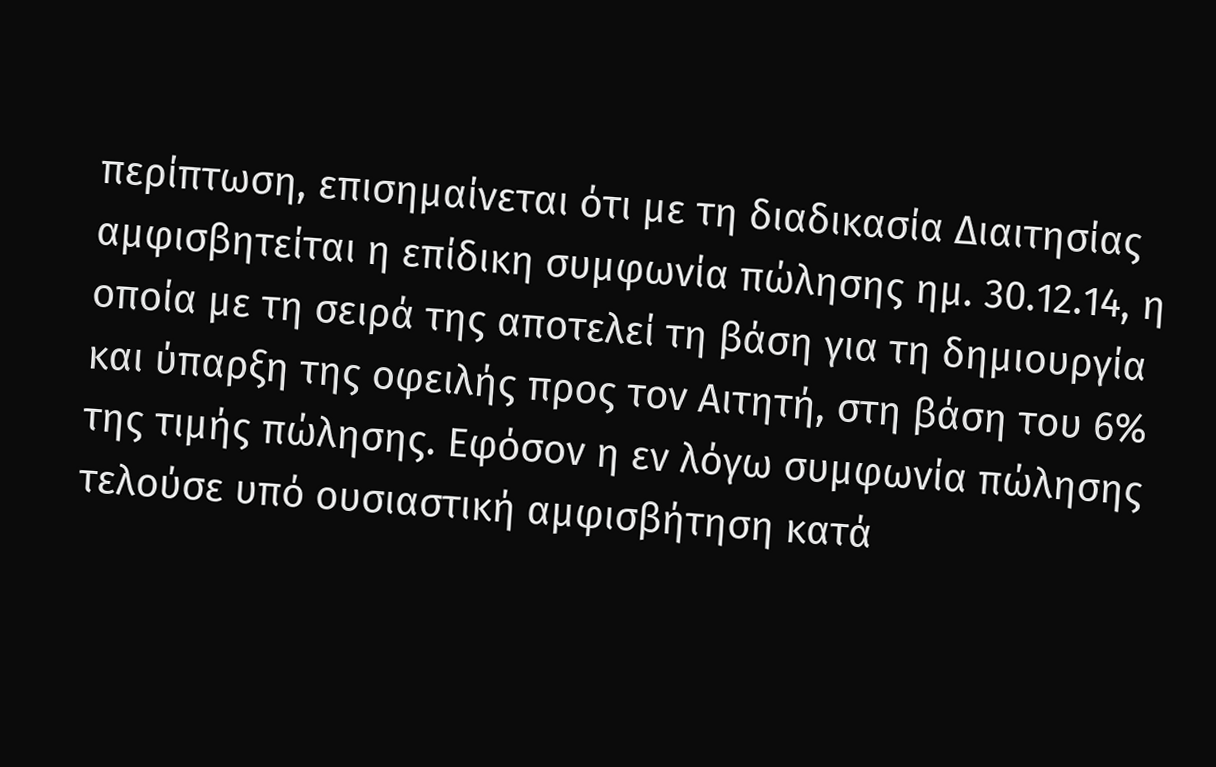περίπτωση, επισημαίνεται ότι με τη διαδικασία Διαιτησίας αμφισβητείται η επίδικη συμφωνία πώλησης ημ. 30.12.14, η οποία με τη σειρά της αποτελεί τη βάση για τη δημιουργία και ύπαρξη της οφειλής προς τον Αιτητή, στη βάση του 6% της τιμής πώλησης. Εφόσον η εν λόγω συμφωνία πώλησης τελούσε υπό ουσιαστική αμφισβήτηση κατά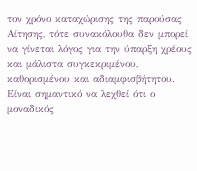τον χρόνο καταχώρισης της παρούσας Αίτησης, τότε συνακόλουθα δεν μπορεί να γίνεται λόγος για την ύπαρξη χρέους και μάλιστα συγκεκριμένου, καθορισμένου και αδιαμφισβήτητου. Είναι σημαντικό να λεχθεί ότι ο μοναδικός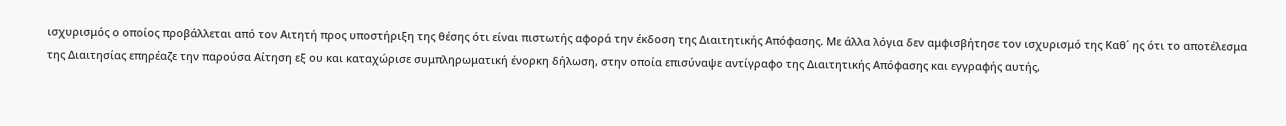ισχυρισμός ο οποίος προβάλλεται από τον Αιτητή προς υποστήριξη της θέσης ότι είναι πιστωτής αφορά την έκδοση της Διαιτητικής Απόφασης. Με άλλα λόγια δεν αμφισβήτησε τον ισχυρισμό της Καθ΄ ης ότι το αποτέλεσμα της Διαιτησίας επηρέαζε την παρούσα Αίτηση εξ ου και καταχώρισε συμπληρωματική ένορκη δήλωση, στην οποία επισύναψε αντίγραφο της Διαιτητικής Απόφασης και εγγραφής αυτής,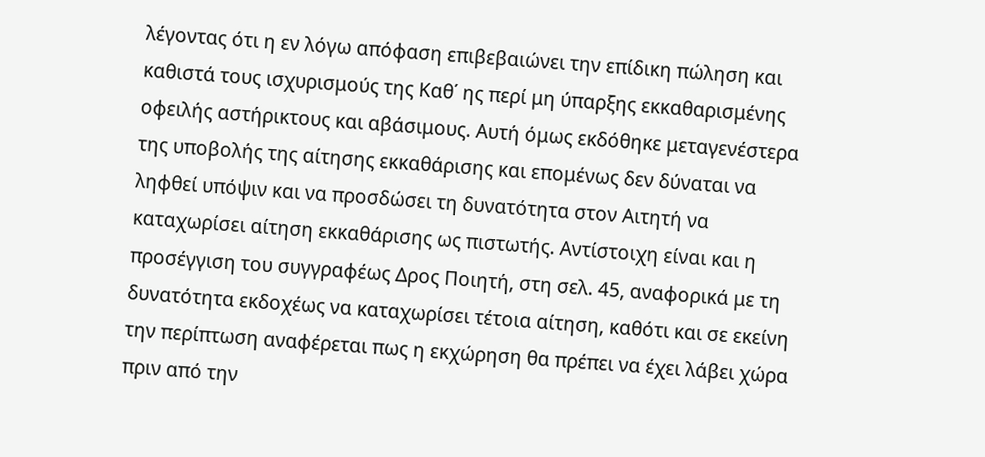λέγοντας ότι η εν λόγω απόφαση επιβεβαιώνει την επίδικη πώληση και καθιστά τους ισχυρισμούς της Καθ΄ ης περί μη ύπαρξης εκκαθαρισμένης οφειλής αστήρικτους και αβάσιμους. Αυτή όμως εκδόθηκε μεταγενέστερα της υποβολής της αίτησης εκκαθάρισης και επομένως δεν δύναται να ληφθεί υπόψιν και να προσδώσει τη δυνατότητα στον Αιτητή να καταχωρίσει αίτηση εκκαθάρισης ως πιστωτής. Αντίστοιχη είναι και η προσέγγιση του συγγραφέως Δρος Ποιητή, στη σελ. 45, αναφορικά με τη δυνατότητα εκδοχέως να καταχωρίσει τέτοια αίτηση, καθότι και σε εκείνη την περίπτωση αναφέρεται πως η εκχώρηση θα πρέπει να έχει λάβει χώρα πριν από την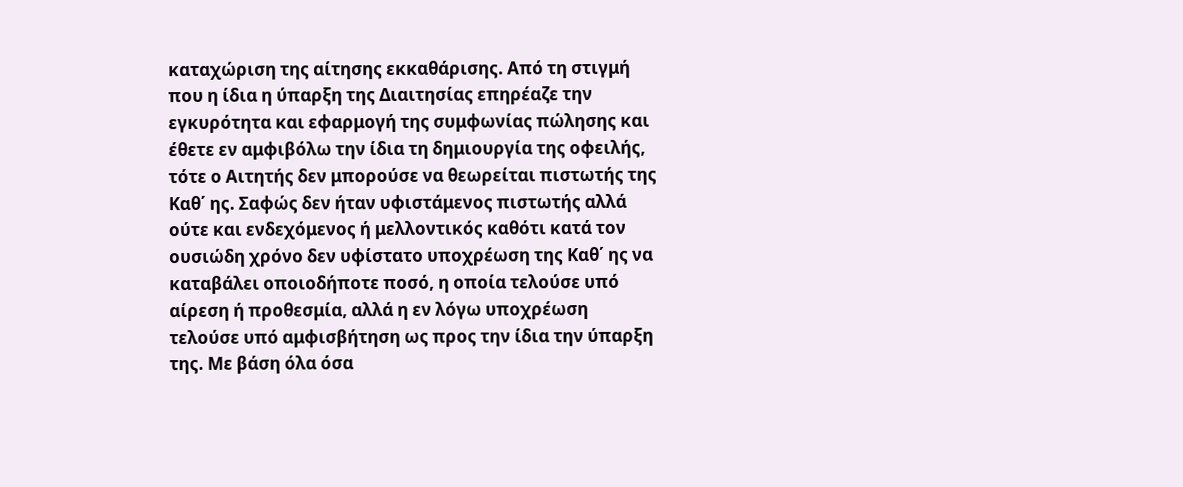καταχώριση της αίτησης εκκαθάρισης. Από τη στιγμή που η ίδια η ύπαρξη της Διαιτησίας επηρέαζε την εγκυρότητα και εφαρμογή της συμφωνίας πώλησης και έθετε εν αμφιβόλω την ίδια τη δημιουργία της οφειλής, τότε ο Αιτητής δεν μπορούσε να θεωρείται πιστωτής της Καθ΄ ης. Σαφώς δεν ήταν υφιστάμενος πιστωτής αλλά ούτε και ενδεχόμενος ή μελλοντικός καθότι κατά τον ουσιώδη χρόνο δεν υφίστατο υποχρέωση της Καθ΄ ης να καταβάλει οποιοδήποτε ποσό, η οποία τελούσε υπό αίρεση ή προθεσμία, αλλά η εν λόγω υποχρέωση τελούσε υπό αμφισβήτηση ως προς την ίδια την ύπαρξη της. Με βάση όλα όσα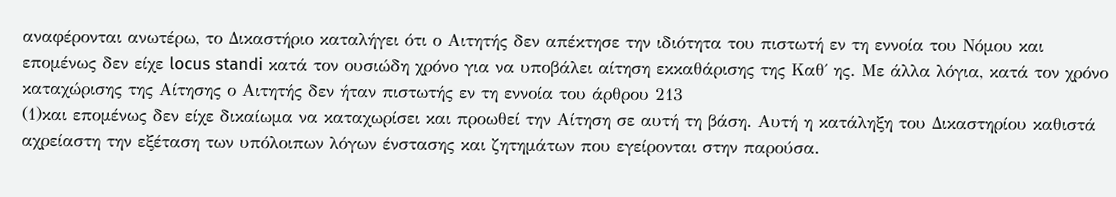αναφέρονται ανωτέρω, το Δικαστήριο καταλήγει ότι ο Αιτητής δεν απέκτησε την ιδιότητα του πιστωτή εν τη εννοία του Νόμου και επομένως δεν είχε locus standi κατά τον ουσιώδη χρόνο για να υποβάλει αίτηση εκκαθάρισης της Καθ΄ ης. Με άλλα λόγια, κατά τον χρόνο καταχώρισης της Αίτησης ο Αιτητής δεν ήταν πιστωτής εν τη εννοία του άρθρου 213
(1)και επομένως δεν είχε δικαίωμα να καταχωρίσει και προωθεί την Αίτηση σε αυτή τη βάση. Αυτή η κατάληξη του Δικαστηρίου καθιστά αχρείαστη την εξέταση των υπόλοιπων λόγων ένστασης και ζητημάτων που εγείρονται στην παρούσα.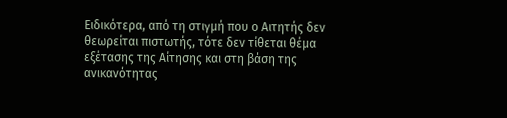Ειδικότερα, από τη στιγμή που ο Αιτητής δεν θεωρείται πιστωτής, τότε δεν τίθεται θέμα εξέτασης της Αίτησης και στη βάση της ανικανότητας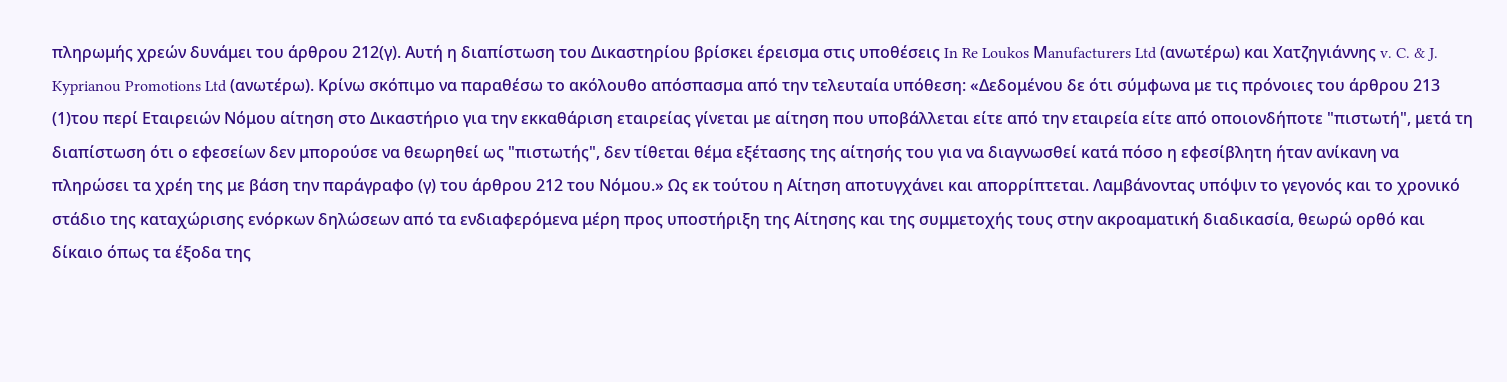πληρωμής χρεών δυνάμει του άρθρου 212(γ). Αυτή η διαπίστωση του Δικαστηρίου βρίσκει έρεισμα στις υποθέσεις In Re Loukos Μanufacturers Ltd (ανωτέρω) και Χατζηγιάννης v. C. & J. Kyprianou Promotions Ltd (ανωτέρω). Κρίνω σκόπιμο να παραθέσω το ακόλουθο απόσπασμα από την τελευταία υπόθεση: «Δεδομένου δε ότι σύμφωνα με τις πρόνοιες του άρθρου 213
(1)του περί Εταιρειών Νόμου αίτηση στο Δικαστήριο για την εκκαθάριση εταιρείας γίνεται με αίτηση που υποβάλλεται είτε από την εταιρεία είτε από οποιονδήποτε "πιστωτή", μετά τη διαπίστωση ότι ο εφεσείων δεν μπορούσε να θεωρηθεί ως "πιστωτής", δεν τίθεται θέμα εξέτασης της αίτησής του για να διαγνωσθεί κατά πόσο η εφεσίβλητη ήταν ανίκανη να πληρώσει τα χρέη της με βάση την παράγραφο (γ) του άρθρου 212 του Νόμου.» Ως εκ τούτου η Αίτηση αποτυγχάνει και απορρίπτεται. Λαμβάνοντας υπόψιν το γεγονός και το χρονικό στάδιο της καταχώρισης ενόρκων δηλώσεων από τα ενδιαφερόμενα μέρη προς υποστήριξη της Αίτησης και της συμμετοχής τους στην ακροαματική διαδικασία, θεωρώ ορθό και δίκαιο όπως τα έξοδα της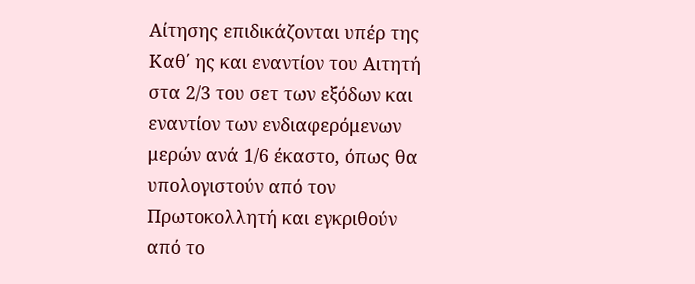Αίτησης επιδικάζονται υπέρ της Καθ΄ ης και εναντίον του Αιτητή στα 2/3 του σετ των εξόδων και εναντίον των ενδιαφερόμενων μερών ανά 1/6 έκαστο, όπως θα υπολογιστούν από τον Πρωτοκολλητή και εγκριθούν από το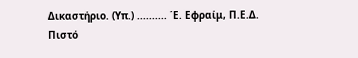Δικαστήριο. (Υπ.) .......... ΄Ε. Εφραίμ, Π.Ε.Δ. Πιστό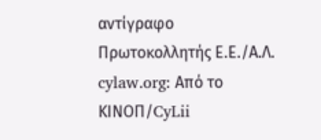αντίγραφο Πρωτοκολλητής Ε.Ε./Α.Λ. cylaw.org: Από το ΚΙΝOΠ/CyLii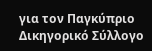για τον Παγκύπριο Δικηγορικό Σύλλογο